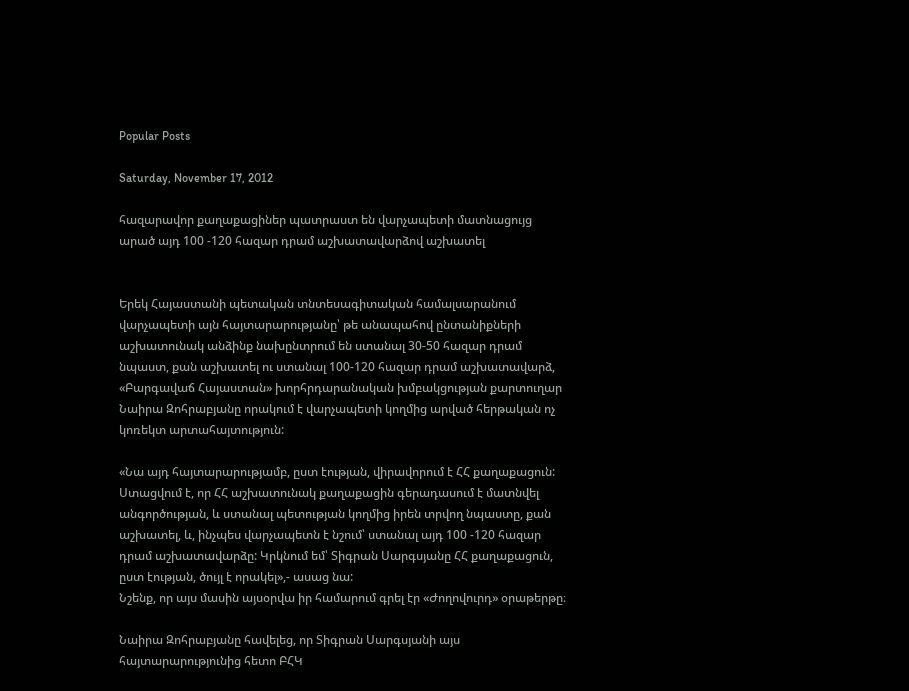Popular Posts

Saturday, November 17, 2012

հազարավոր քաղաքացիներ պատրաստ են վարչապետի մատնացույց արած այդ 100 -120 հազար դրամ աշխատավարձով աշխատել


Երեկ Հայաստանի պետական տնտեսագիտական համալսարանում վարչապետի այն հայտարարությանը՝ թե անապահով ընտանիքների աշխատունակ անձինք նախընտրում են ստանալ 30-50 հազար դրամ նպաստ, քան աշխատել ու ստանալ 100-120 հազար դրամ աշխատավարձ, «Բարգավաճ Հայաստան» խորհրդարանական խմբակցության քարտուղար Նաիրա Զոհրաբյանը որակում է վարչապետի կողմից արված հերթական ոչ կոռեկտ արտահայտություն:

«Նա այդ հայտարարությամբ, ըստ էության, վիրավորում է ՀՀ քաղաքացուն: Ստացվում է, որ ՀՀ աշխատունակ քաղաքացին գերադասում է մատնվել անգործության, և ստանալ պետության կողմից իրեն տրվող նպաստը, քան աշխատել, և, ինչպես վարչապետն է նշում՝ ստանալ այդ 100 -120 հազար դրամ աշխատավարձը: Կրկնում եմ՝ Տիգրան Սարգսյանը ՀՀ քաղաքացուն, ըստ էության, ծույլ է որակել»,- ասաց նա:
Նշենք, որ այս մասին այսօրվա իր համարում գրել էր «Ժողովուրդ» օրաթերթը։

Նաիրա Զոհրաբյանը հավելեց, որ Տիգրան Սարգսյանի այս հայտարարությունից հետո ԲՀԿ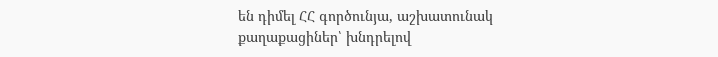են դիմել ՀՀ գործունյա, աշխատունակ քաղաքացիներ՝ խնդրելով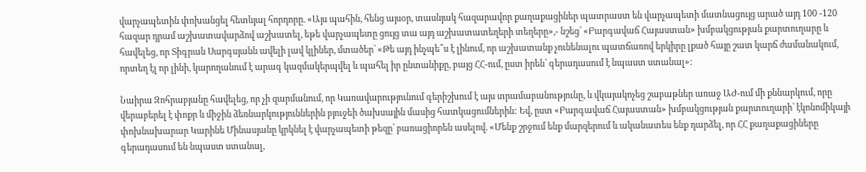վարչապետին փոխանցել հետևյալ հորդորը. «Այս պահին, հենց այսօր, տասնյակ հազարավոր քաղաքացիներ պատրաստ են վարչապետի մատնացույց արած այդ 100 -120 հազար դրամ աշխատավարձով աշխատել, եթե վարչապետը ցույց տա այդ աշխատատեղերի տեղերը»,- նշեց՝ «Բարգավաճ Հայաստան» խմբակցության քարտուղարը և հավելեց, որ Տիգրան Սարգսյանն ավելի լավ կլիներ, մտածեր՝ «Թե այդ ինչպե՞ս է լինում, որ աշխատանք չունենալու պատճառով երկիրը լքած հայը շատ կարճ ժամանակում, որտեղ էլ որ լինի, կարողանում է արագ կազմակերպվել և պահել իր ընտանիքը, բայց ՀՀ-ում, ըստ իրեն՝ գերադասում է նպաստ ստանալ»:

Նաիրա Զոհրաբյանը հավելեց, որ չի զարմանում, որ Կառավարությունում գերիշխում է այս տրամաբանությունը, և վկայակոչեց շաբաթներ առաջ ԱԺ-ում մի քննարկում, որը վերաբերել է փոքր և միջին ձեռնարկություններին բյուջեի ծախսային մասից հատկացումներին: Եվ, ըստ «Բարգավաճ Հայաստան» խմբակցության քարտուղարի՝ էկոնոմիկայի փոխնախարար Կարինե Մինասյանը կրկնել է վարչապետի թեզը՝ բառացիորեն ասելով. «Մենք շրջում ենք մարզերում և ականատես ենք դարձել, որ ՀՀ քաղաքացիները գերադասում են նպաստ ստանալ,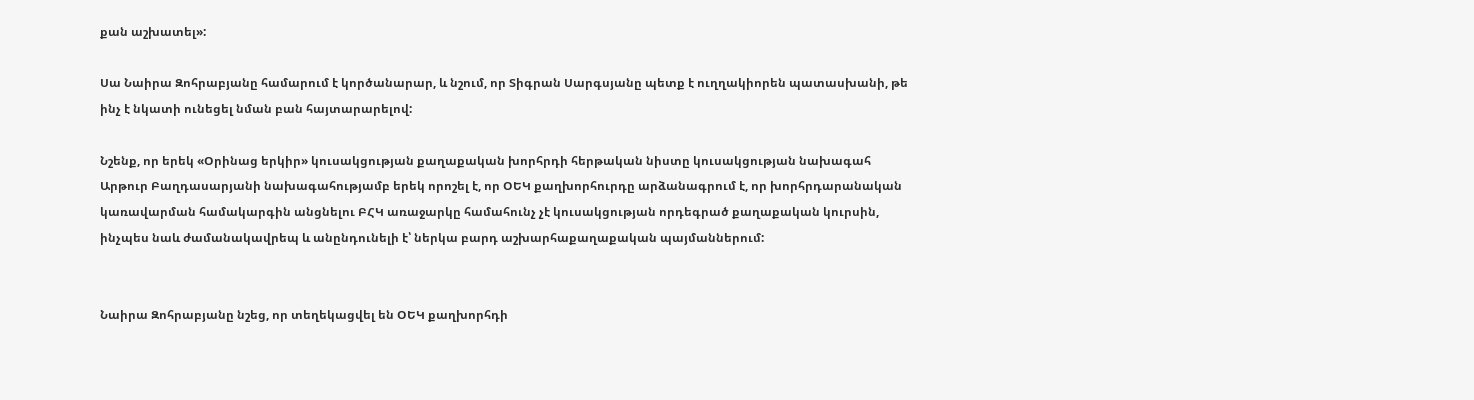քան աշխատել»:

Սա Նաիրա Զոհրաբյանը համարում է կործանարար, և նշում, որ Տիգրան Սարգսյանը պետք է ուղղակիորեն պատասխանի, թե ինչ է նկատի ունեցել նման բան հայտարարելով:

Նշենք, որ երեկ «Օրինաց երկիր» կուսակցության քաղաքական խորհրդի հերթական նիստը կուսակցության նախագահ Արթուր Բաղդասարյանի նախագահությամբ երեկ որոշել է, որ ՕԵԿ քաղխորհուրդը արձանագրում է, որ խորհրդարանական կառավարման համակարգին անցնելու ԲՀԿ առաջարկը համահունչ չէ կուսակցության որդեգրած քաղաքական կուրսին, ինչպես նաև ժամանակավրեպ և անընդունելի է՝ ներկա բարդ աշխարհաքաղաքական պայմաններում:


Նաիրա Զոհրաբյանը նշեց, որ տեղեկացվել են ՕԵԿ քաղխորհդի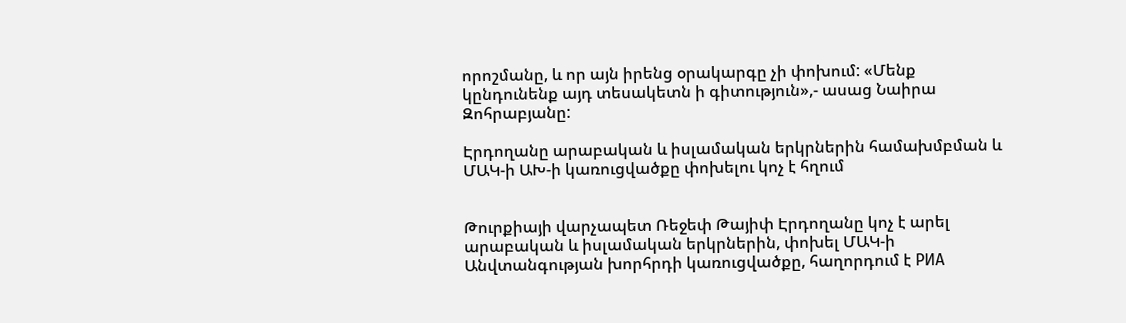որոշմանը, և որ այն իրենց օրակարգը չի փոխում: «Մենք կընդունենք այդ տեսակետն ի գիտություն»,- ասաց Նաիրա Զոհրաբյանը:

Էրդողանը արաբական և իսլամական երկրներին համախմբման և ՄԱԿ-ի ԱԽ-ի կառուցվածքը փոխելու կոչ է հղում


Թուրքիայի վարչապետ Ռեջեփ Թայիփ Էրդողանը կոչ է արել արաբական և իսլամական երկրներին, փոխել ՄԱԿ-ի Անվտանգության խորհրդի կառուցվածքը, հաղորդում է РИА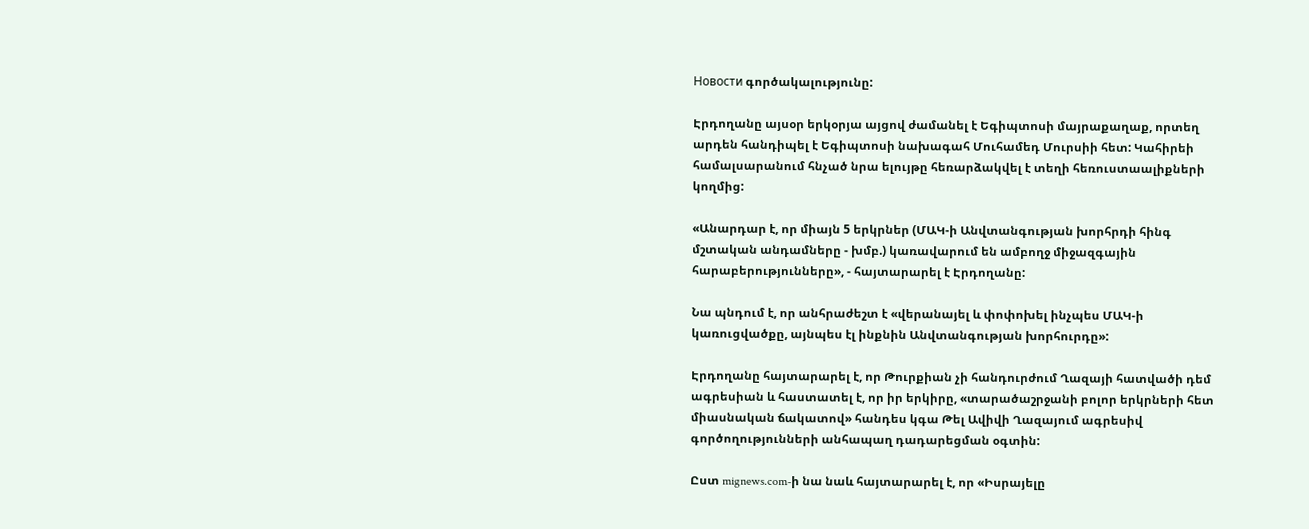Новости գործակալությունը:

Էրդողանը այսօր երկօրյա այցով ժամանել է Եգիպտոսի մայրաքաղաք, որտեղ արդեն հանդիպել է Եգիպտոսի նախագահ Մուհամեդ Մուրսիի հետ: Կահիրեի համալսարանում հնչած նրա ելույթը հեռարձակվել է տեղի հեռուստաալիքների կողմից:

«Անարդար է, որ միայն 5 երկրներ (ՄԱԿ-ի Անվտանգության խորհրդի հինգ մշտական անդամները - խմբ.) կառավարում են ամբողջ միջազգային հարաբերությունները», - հայտարարել է Էրդողանը:

Նա պնդում է, որ անհրաժեշտ է «վերանայել և փոփոխել ինչպես ՄԱԿ-ի կառուցվածքը, այնպես էլ ինքնին Անվտանգության խորհուրդը»:

Էրդողանը հայտարարել է, որ Թուրքիան չի հանդուրժում Ղազայի հատվածի դեմ ագրեսիան և հաստատել է, որ իր երկիրը, «տարածաշրջանի բոլոր երկրների հետ միասնական ճակատով» հանդես կգա Թել Ավիվի Ղազայում ագրեսիվ գործողությունների անհապաղ դադարեցման օգտին:

Ըստ mignews.com-ի նա նաև հայտարարել է, որ «Իսրայելը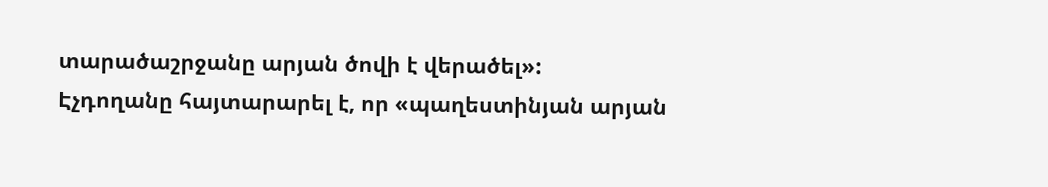տարածաշրջանը արյան ծովի է վերածել»:
Էչդողանը հայտարարել է, որ «պաղեստինյան արյան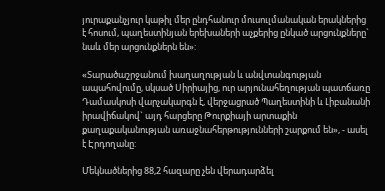յուրաքանչյուր կաթիլ մեր ընդհանուր մուսուլմանական երակներից է հոսում, պաղեստինյան երեխաների աչքերից ընկած արցունքները` նաև մեր արցունքներն են»:

«Տարածաշրջանում խաղաղության և անվտանգության ապահովումը, սկսած Սիրիայից, ուր արյունահեղության պատճառը Դամասկոսի վարչակարգն է, վերջացրած Պաղեստինի և Լիբանանի իրավիճակով` այդ հարցերը Թուրքիայի արտաքին քաղաքականության առաջնահերթությունների շարքում են», - ասել է Էրդողանը:

Մեկնածներից 88,2 հազարը չեն վերադարձել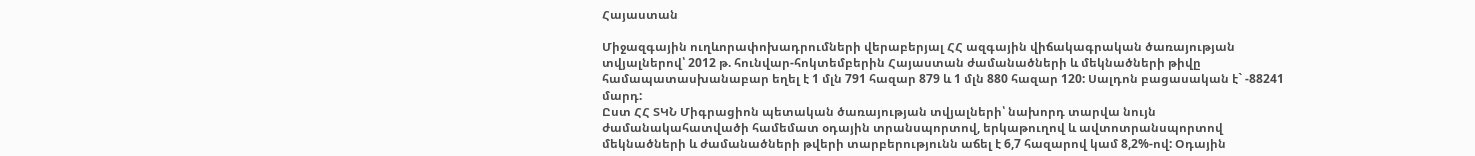Հայաստան

Միջազգային ուղևորափոխադրումների վերաբերյալ ՀՀ ազգային վիճակագրական ծառայության տվյալներով՝ 2012 թ. հունվար-հոկտեմբերին Հայաստան ժամանածների և մեկնածների թիվը համապատասխանաբար եղել է 1 մլն 791 հազար 879 և 1 մլն 880 հազար 120: Սալդոն բացասական է` -88241 մարդ:
Ըստ ՀՀ ՏԿՆ Միգրացիոն պետական ծառայության տվյալների՝ նախորդ տարվա նույն ժամանակահատվածի համեմատ օդային տրանսպորտով, երկաթուղով և ավտոտրանսպորտով մեկնածների և ժամանածների թվերի տարբերությունն աճել է 6,7 հազարով կամ 8,2%-ով: Օդային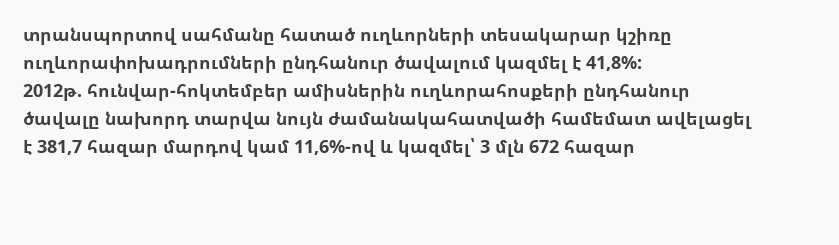տրանսպորտով սահմանը հատած ուղևորների տեսակարար կշիռը ուղևորափոխադրումների ընդհանուր ծավալում կազմել է 41,8%:
2012թ. հունվար-հոկտեմբեր ամիսներին ուղևորահոսքերի ընդհանուր ծավալը նախորդ տարվա նույն ժամանակահատվածի համեմատ ավելացել է 381,7 հազար մարդով կամ 11,6%-ով և կազմել՝ 3 մլն 672 հազար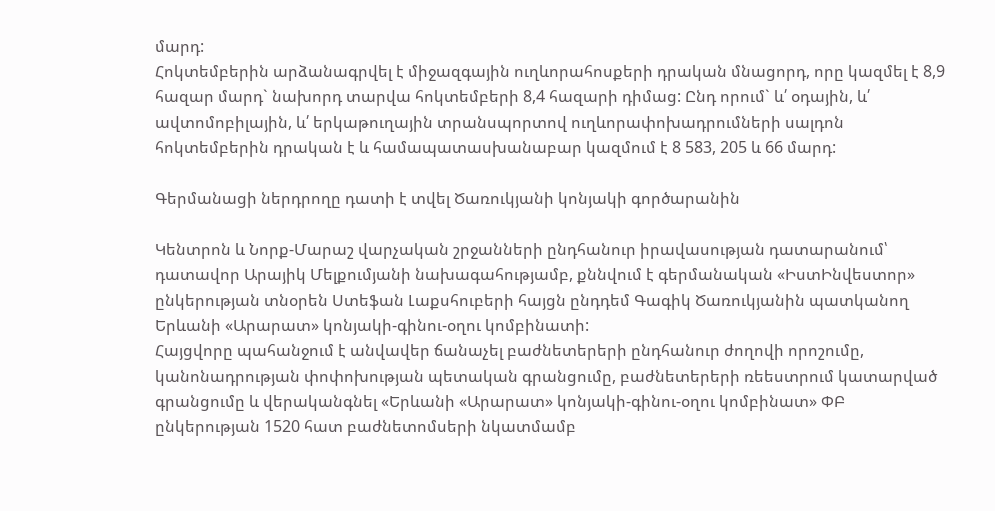մարդ:
Հոկտեմբերին արձանագրվել է միջազգային ուղևորահոսքերի դրական մնացորդ, որը կազմել է 8,9 հազար մարդ` նախորդ տարվա հոկտեմբերի 8,4 հազարի դիմաց: Ընդ որում` և՛ օդային, և՛ ավտոմոբիլային, և՛ երկաթուղային տրանսպորտով ուղևորափոխադրումների սալդոն հոկտեմբերին դրական է և համապատասխանաբար կազմում է 8 583, 205 և 66 մարդ:

Գերմանացի ներդրողը դատի է տվել Ծառուկյանի կոնյակի գործարանին

Կենտրոն և Նորք-Մարաշ վարչական շրջանների ընդհանուր իրավասության դատարանում՝ դատավոր Արայիկ Մելքումյանի նախագահությամբ, քննվում է գերմանական «ԻստԻնվեստոր» ընկերության տնօրեն Ստեֆան Լաքսհուբերի հայցն ընդդեմ Գագիկ Ծառուկյանին պատկանող Երևանի «Արարատ» կոնյակի-գինու-օղու կոմբինատի:
Հայցվորը պահանջում է անվավեր ճանաչել բաժնետերերի ընդհանուր ժողովի որոշումը, կանոնադրության փոփոխության պետական գրանցումը, բաժնետերերի ռեեստրում կատարված գրանցումը և վերականգնել «Երևանի «Արարատ» կոնյակի-գինու-օղու կոմբինատ» ՓԲ ընկերության 1520 հատ բաժնետոմսերի նկատմամբ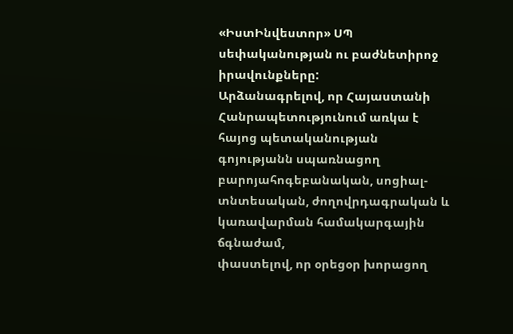«ԻստԻնվեստոր» ՍՊ սեփականության ու բաժնետիրոջ իրավունքները:
Արձանագրելով, որ Հայաստանի Հանրապետությունում առկա է հայոց պետականության գոյությանն սպառնացող բարոյահոգեբանական, սոցիալ-տնտեսական, ժողովրդագրական և կառավարման համակարգային ճգնաժամ,
փաստելով, որ օրեցօր խորացող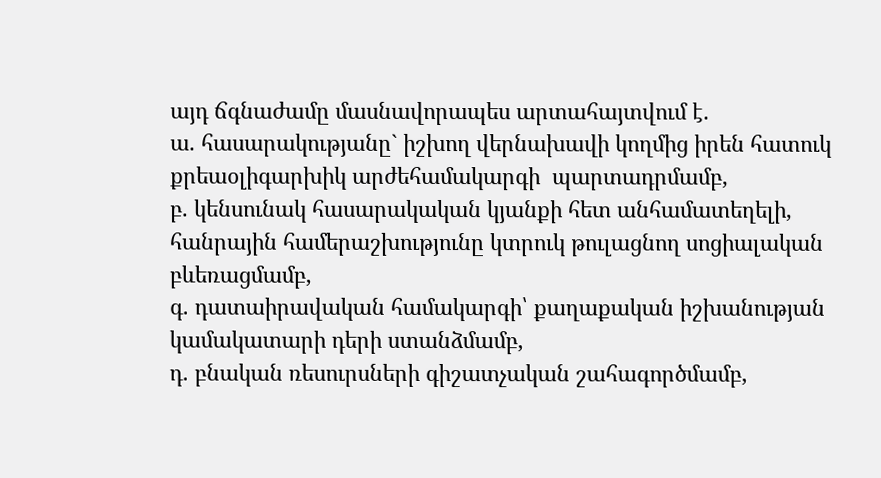այդ ճգնաժամը մասնավորապես արտահայտվում է.
ա. հասարակությանը` իշխող վերնախավի կողմից իրեն հատուկ քրեաօլիգարխիկ արժեհամակարգի  պարտադրմամբ,
բ. կենսունակ հասարակական կյանքի հետ անհամատեղելի, հանրային համերաշխությունը կտրուկ թուլացնող սոցիալական բևեռացմամբ,
գ. դատաիրավական համակարգի՝ քաղաքական իշխանության կամակատարի դերի ստանձմամբ,
դ. բնական ռեսուրսների գիշատչական շահագործմամբ,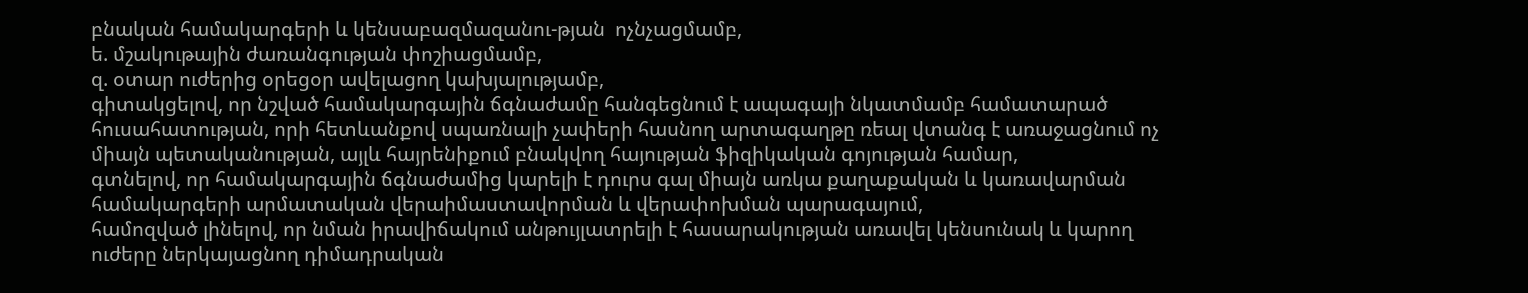բնական համակարգերի և կենսաբազմազանու-թյան  ոչնչացմամբ,
ե. մշակութային ժառանգության փոշիացմամբ,
զ. օտար ուժերից օրեցօր ավելացող կախյալությամբ,
գիտակցելով, որ նշված համակարգային ճգնաժամը հանգեցնում է ապագայի նկատմամբ համատարած հուսահատության, որի հետևանքով սպառնալի չափերի հասնող արտագաղթը ռեալ վտանգ է առաջացնում ոչ միայն պետականության, այլև հայրենիքում բնակվող հայության ֆիզիկական գոյության համար,
գտնելով, որ համակարգային ճգնաժամից կարելի է դուրս գալ միայն առկա քաղաքական և կառավարման համակարգերի արմատական վերաիմաստավորման և վերափոխման պարագայում,
համոզված լինելով, որ նման իրավիճակում անթույլատրելի է հասարակության առավել կենսունակ և կարող ուժերը ներկայացնող դիմադրական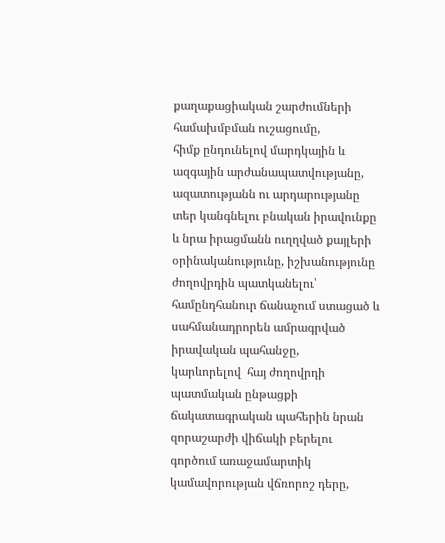քաղաքացիական շարժումների համախմբման ուշացումը,
հիմք ընդունելով մարդկային և ազգային արժանապատվությանը, ազատությանն ու արդարությանը տեր կանգնելու բնական իրավունքը և նրա իրացմանն ուղղված քայլերի օրինականությունը, իշխանությունը ժողովրդին պատկանելու՝ համընդհանուր ճանաչում ստացած և սահմանադրորեն ամրագրված իրավական պահանջը,
կարևորելով  հայ ժողովրդի պատմական ընթացքի ճակատագրական պահերին նրան զորաշարժի վիճակի բերելու գործում առաջամարտիկ կամավորության վճռորոշ դերը,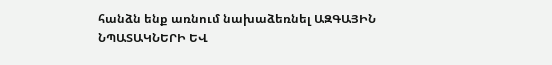հանձն ենք առնում նախաձեռնել ԱԶԳԱՅԻՆ ՆՊԱՏԱԿՆԵՐԻ ԵՎ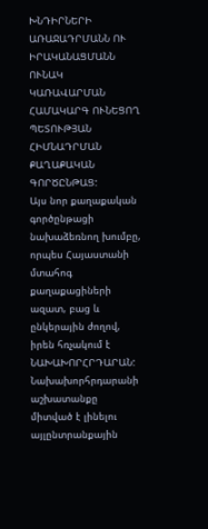ԽՆԴԻՐՆԵՐԻ ԱՌԱՋԱԴՐՄԱՆՆ ՈՒ ԻՐԱԿԱՆԱՑՄԱՆՆ ՈՒՆԱԿ ԿԱՌԱՎԱՐՄԱՆ ՀԱՄԱԿԱՐԳ ՈՒՆԵՑՈՂ ՊԵՏՈՒԹՅԱՆ ՀԻՄՆԱԴՐՄԱՆ ՔԱՂԱՔԱԿԱՆ ԳՈՐԾԸՆԹԱՑ:
Այս նոր քաղաքական գործընթացի նախաձեռնող խումբը, որպես Հայաստանի մտահոգ քաղաքացիների ազատ, բաց և ընկերային ժողով, իրեն հռչակում է ՆԱԽԱԽՈՐՀՐԴԱՐԱՆ:
Նախախորհրդարանի աշխատանքը միտված է լինելու այլընտրանքային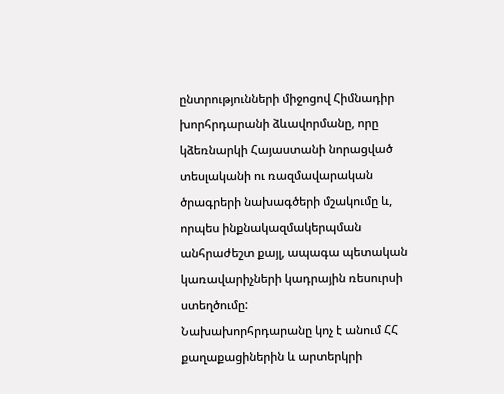ընտրությունների միջոցով Հիմնադիր խորհրդարանի ձևավորմանը, որը կձեռնարկի Հայաստանի նորացված տեսլականի ու ռազմավարական ծրագրերի նախագծերի մշակումը և, որպես ինքնակազմակերպման անհրաժեշտ քայլ, ապագա պետական կառավարիչների կադրային ռեսուրսի ստեղծումը:
Նախախորհրդարանը կոչ է անում ՀՀ քաղաքացիներին և արտերկրի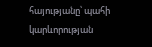հայությանը՝ պահի կարևորության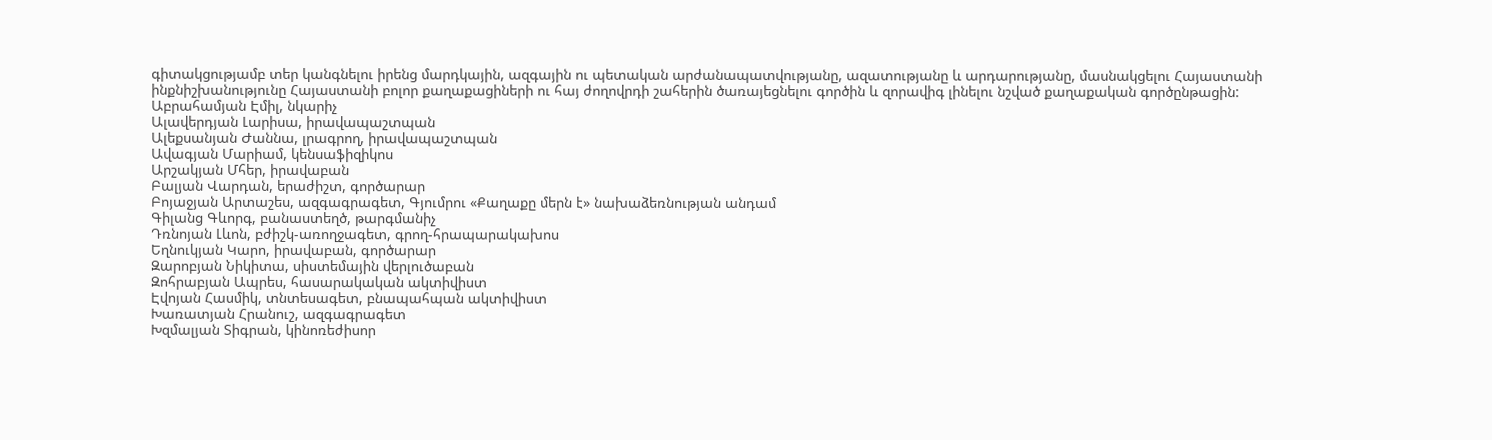գիտակցությամբ տեր կանգնելու իրենց մարդկային, ազգային ու պետական արժանապատվությանը, ազատությանը և արդարությանը, մասնակցելու Հայաստանի ինքնիշխանությունը Հայաստանի բոլոր քաղաքացիների ու հայ ժողովրդի շահերին ծառայեցնելու գործին և զորավիգ լինելու նշված քաղաքական գործընթացին:
Աբրահամյան Էմիլ, նկարիչ
Ալավերդյան Լարիսա, իրավապաշտպան
Ալեքսանյան Ժաննա, լրագրող, իրավապաշտպան
Ավագյան Մարիամ, կենսաֆիզիկոս
Արշակյան Մհեր, իրավաբան
Բալյան Վարդան, երաժիշտ, գործարար
Բոյաջյան Արտաշես, ազգագրագետ, Գյումրու «Քաղաքը մերն է» նախաձեռնության անդամ
Գիլանց Գևորգ, բանաստեղծ, թարգմանիչ
Դռնոյան Լևոն, բժիշկ-առողջագետ, գրող-հրապարակախոս
Եղնուկյան Կարո, իրավաբան, գործարար
Զարոբյան Նիկիտա, սիստեմային վերլուծաբան
Զոհրաբյան Ապրես, հասարակական ակտիվիստ
Էվոյան Հասմիկ, տնտեսագետ, բնապահպան ակտիվիստ
Խառատյան Հրանուշ, ազգագրագետ
Խզմալյան Տիգրան, կինոռեժիսոր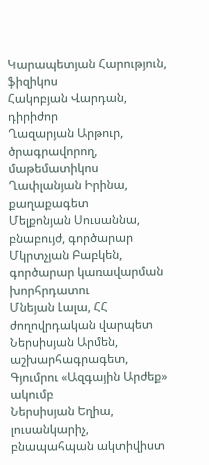Կարապետյան Հարություն, ֆիզիկոս
Հակոբյան Վարդան, դիրիժոր
Ղազարյան Արթուր, ծրագրավորող, մաթեմատիկոս
Ղափլանյան Իրինա, քաղաքագետ
Մելքոնյան Սուսաննա, բնաբույժ, գործարար
Մկրտչյան Բաբկեն, գործարար կառավարման խորհրդատու
Մնեյան Լալա, ՀՀ ժողովրդական վարպետ
Ներսիսյան Արմեն, աշխարհագրագետ, Գյումրու «Ազգային Արժեք» ակումբ
Ներսիսյան Եղիա, լուսանկարիչ, բնապահպան ակտիվիստ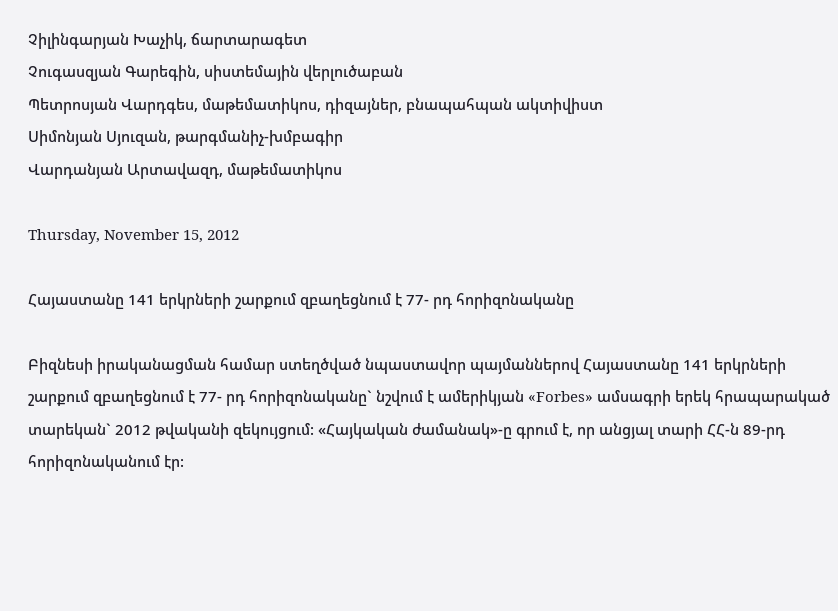Չիլինգարյան Խաչիկ, ճարտարագետ
Չուգասզյան Գարեգին, սիստեմային վերլուծաբան
Պետրոսյան Վարդգես, մաթեմատիկոս, դիզայներ, բնապահպան ակտիվիստ
Սիմոնյան Սյուզան, թարգմանիչ-խմբագիր
Վարդանյան Արտավազդ, մաթեմատիկոս

Thursday, November 15, 2012

Հայաստանը 141 երկրների շարքում զբաղեցնում է 77- րդ հորիզոնականը

Բիզնեսի իրականացման համար ստեղծված նպաստավոր պայմաններով Հայաստանը 141 երկրների շարքում զբաղեցնում է 77- րդ հորիզոնականը` նշվում է ամերիկյան «Forbes» ամսագրի երեկ հրապարակած տարեկան` 2012 թվականի զեկույցում: «Հայկական ժամանակ»-ը գրում է, որ անցյալ տարի ՀՀ-ն 89-րդ հորիզոնականում էր: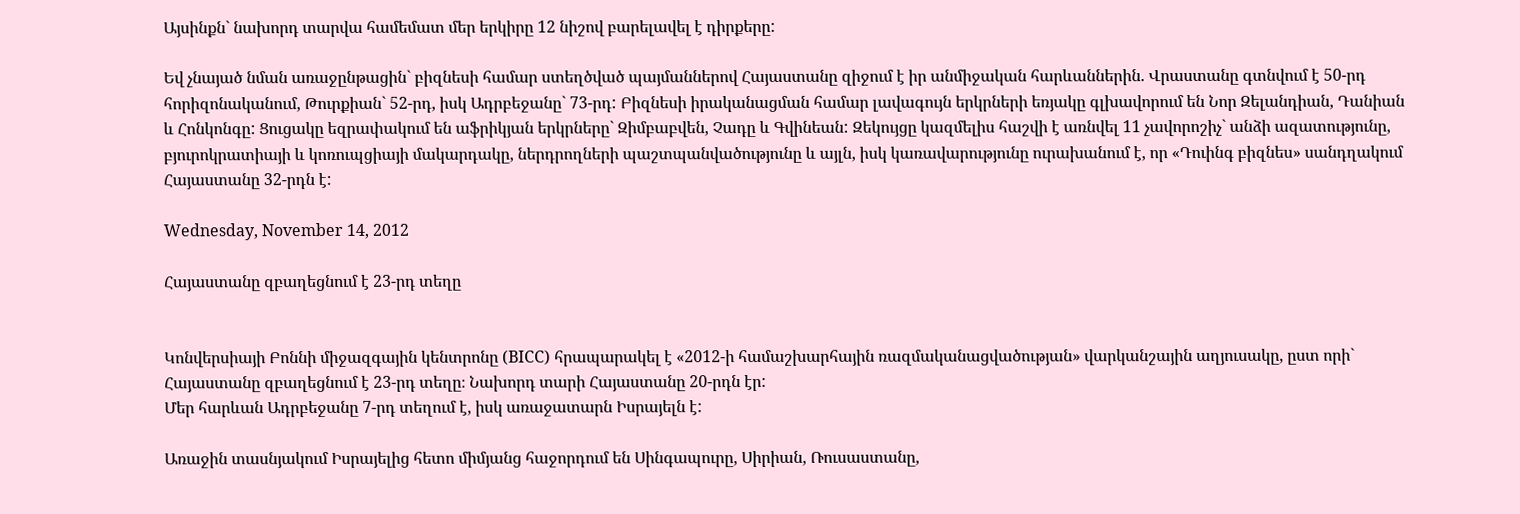Այսինքն` նախորդ տարվա համեմատ մեր երկիրը 12 նիշով բարելավել է դիրքերը:

Եվ չնայած նման առաջընթացին` բիզնեսի համար ստեղծված պայմաններով Հայաստանը զիջում է իր անմիջական հարևաններին. Վրաստանը գտնվում է 50-րդ հորիզոնականում, Թուրքիան` 52-րդ, իսկ Ադրբեջանը` 73-րդ: Բիզնեսի իրականացման համար լավագույն երկրների եռյակը գլխավորում են Նոր Զելանդիան, Դանիան և Հոնկոնգը: Ցուցակը եզրափակում են աֆրիկյան երկրները` Զիմբաբվեն, Չադը և Գվինեան: Զեկույցը կազմելիս հաշվի է առնվել 11 չավորոշիչ` անձի ազատությունը, բյուրոկրատիայի և կոռուպցիայի մակարդակը, ներդրողների պաշտպանվածությունը և այլն, իսկ կառավարությունը ուրախանում է, որ «Դուինգ բիզնես» սանդղակում Հայաստանը 32-րդն է:

Wednesday, November 14, 2012

Հայաստանը զբաղեցնում է 23-րդ տեղը


Կոնվերսիայի Բոննի միջազգային կենտրոնը (BICC) հրապարակել է «2012-ի համաշխարհային ռազմականացվածության» վարկանշային աղյուսակը, ըստ որի` Հայաստանը զբաղեցնում է 23-րդ տեղը։ Նախորդ տարի Հայաստանը 20-րդն էր:
Մեր հարևան Ադրբեջանը 7-րդ տեղում է, իսկ առաջատարն Իսրայելն է:

Առաջին տասնյակում Իսրայելից հետո միմյանց հաջորդում են Սինգապուրը, Սիրիան, Ռուսաստանը,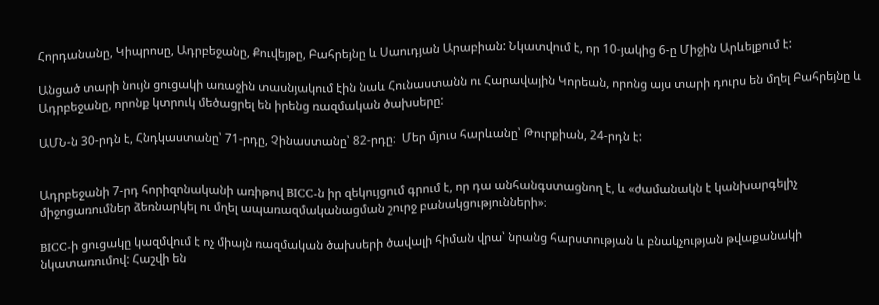Հորդանանը, Կիպրոսը, Ադրբեջանը, Քուվեյթը, Բահրեյնը և Սաուդյան Արաբիան: Նկատվում է, որ 10-յակից 6-ը Միջին Արևելքում է:

Անցած տարի նույն ցուցակի առաջին տասնյակում էին նաև Հունաստանն ու Հարավային Կորեան, որոնց այս տարի դուրս են մղել Բահրեյնը և Ադրբեջանը, որոնք կտրուկ մեծացրել են իրենց ռազմական ծախսերը:

ԱՄՆ-ն 30-րդն է, Հնդկաստանը՝ 71-րդը, Չինաստանը՝ 82-րդը։  Մեր մյուս հարևանը՝ Թուրքիան, 24-րդն է:


Ադրբեջանի 7-րդ հորիզոնականի առիթով BICC-ն իր զեկույցում գրում է, որ դա անհանգստացնող է, և «ժամանակն է կանխարգելիչ միջոցառումներ ձեռնարկել ու մղել ապառազմականացման շուրջ բանակցությունների»։

BICC-ի ցուցակը կազմվում է ոչ միայն ռազմական ծախսերի ծավալի հիման վրա՝ նրանց հարստության և բնակչության թվաքանակի նկատառումով: Հաշվի են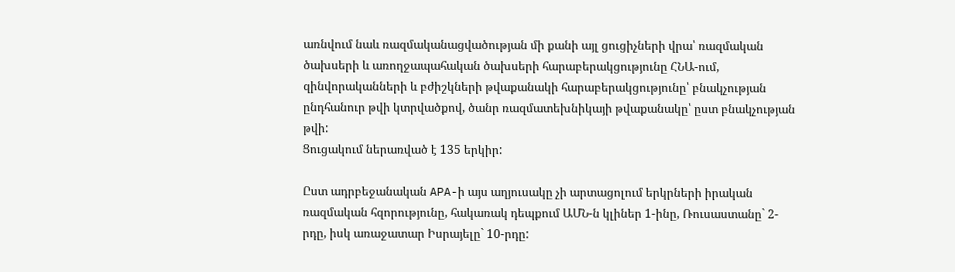առնվում նաև ռազմականացվածության մի քանի այլ ցուցիչների վրա՝ ռազմական ծախսերի և առողջապահական ծախսերի հարաբերակցությունը ՀՆԱ-ում, զինվորականների և բժիշկների թվաքանակի հարաբերակցությունը՝ բնակչության ընդհանուր թվի կտրվածքով, ծանր ռազմատեխնիկայի թվաքանակը՝ ըստ բնակչության թվի:
Ցուցակում ներառված է 135 երկիր:

Ըստ ադրբեջանական APA-ի այս աղյուսակը չի արտացոլում երկրների իրական ռազմական հզորությունը, հակառակ դեպքում ԱՄՆ-ն կլիներ 1-ինը, Ռուսաստանը` 2-րդը, իսկ առաջատար Իսրայելը` 10-րդը: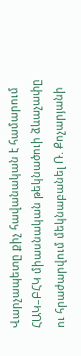Վարչապետը քիչ հավանական է համարում ՀԱԿ–ԲՀԿ միասնական թեկնածուի ձևաչափը ու հրաժարվում մեկնաբանել Ռ. Քոչարյանի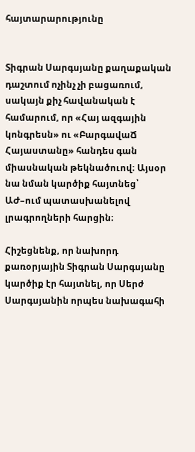հայտարարությունը


Տիգրան Սարգսյանը քաղաքական դաշտում ոչինչ չի բացառում, սակայն քիչ հավանական է համարում, որ «Հայ ազգային կոնգրեսն» ու «ԲարգավաՃ Հայաստանը» հանդես գան միասնական թեկնածուով։ Այսօր նա նման կարծիք հայտնեց՝ ԱԺ–ում պատասխանելով լրագրողների հարցին։

Հիշեցնենք, որ նախորդ քառօրյային Տիգրան Սարգսյանը կարծիք էր հայտնել, որ Սերժ Սարգսյանին որպես նախագահի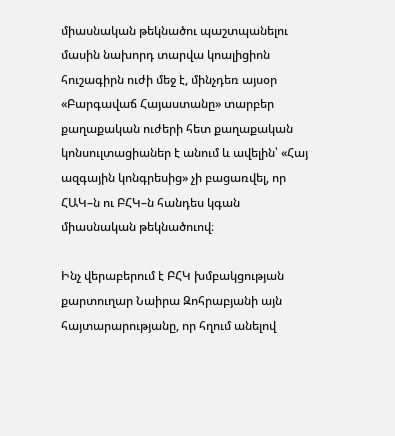միասնական թեկնածու պաշտպանելու մասին նախորդ տարվա կոալիցիոն հուշագիրն ուժի մեջ է, մինչդեռ այսօր «Բարգավաճ Հայաստանը» տարբեր քաղաքական ուժերի հետ քաղաքական կոնսուլտացիաներ է անում և ավելին՝ «Հայ ազգային կոնգրեսից» չի բացառվել, որ ՀԱԿ–ն ու ԲՀԿ–ն հանդես կգան միասնական թեկնածուով։

Ինչ վերաբերում է ԲՀԿ խմբակցության քարտուղար Նաիրա Զոհրաբյանի այն հայտարարությանը, որ հղում անելով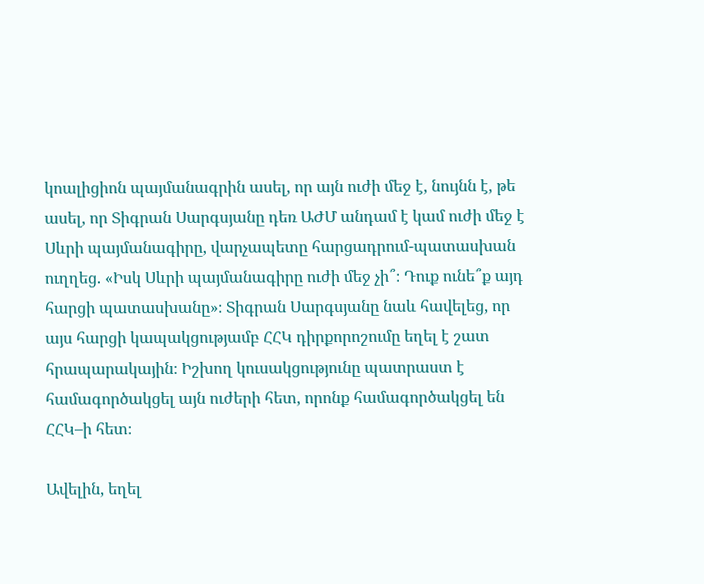կոալիցիոն պայմանագրին ասել, որ այն ուժի մեջ է, նույնն է, թե ասել, որ Տիգրան Սարգսյանը դեռ ԱԺՄ անդամ է կամ ուժի մեջ է Սևրի պայմանագիրը, վարչապետը հարցադրում-պատասխան ուղղեց. «Իսկ Սևրի պայմանագիրը ուժի մեջ չի՞։ Դուք ունե՞ք այդ հարցի պատասխանը»։ Տիգրան Սարգսյանը նաև հավելեց, որ այս հարցի կապակցությամբ ՀՀԿ դիրքորոշումը եղել է շատ հրապարակային։ Իշխող կուսակցությունը պատրաստ է համագործակցել այն ուժերի հետ, որոնք համագործակցել են ՀՀԿ–ի հետ։

Ավելին, եղել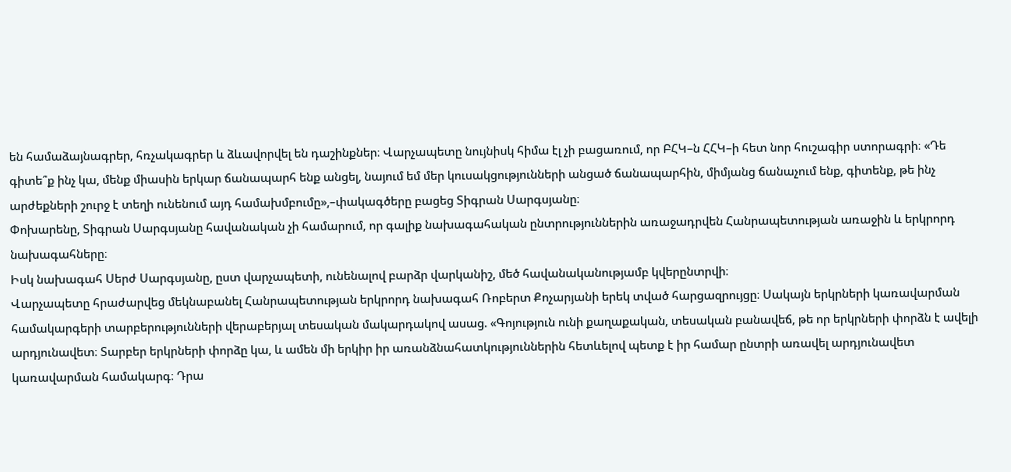են համաձայնագրեր, հռչակագրեր և ձևավորվել են դաշինքներ։ Վարչապետը նույնիսկ հիմա էլ չի բացառում, որ ԲՀԿ–ն ՀՀԿ–ի հետ նոր հուշագիր ստորագրի։ «Դե գիտե՞ք ինչ կա, մենք միասին երկար ճանապարհ ենք անցել, նայում եմ մեր կուսակցությունների անցած ճանապարհին, միմյանց ճանաչում ենք, գիտենք, թե ինչ արժեքների շուրջ է տեղի ունենում այդ համախմբումը»,–փակագծերը բացեց Տիգրան Սարգսյանը։
Փոխարենը, Տիգրան Սարգսյանը հավանական չի համարում, որ գալիք նախագահական ընտրություններին առաջադրվեն Հանրապետության առաջին և երկրորդ նախագահները։
Իսկ նախագահ Սերժ Սարգսյանը, ըստ վարչապետի, ունենալով բարձր վարկանիշ, մեծ հավանականությամբ կվերընտրվի։
Վարչապետը հրաժարվեց մեկնաբանել Հանրապետության երկրորդ նախագահ Ռոբերտ Քոչարյանի երեկ տված հարցազրույցը։ Սակայն երկրների կառավարման համակարգերի տարբերությունների վերաբերյալ տեսական մակարդակով ասաց. «Գոյություն ունի քաղաքական, տեսական բանավեճ, թե որ երկրների փորձն է ավելի արդյունավետ։ Տարբեր երկրների փորձը կա, և ամեն մի երկիր իր առանձնահատկություններին հետևելով պետք է իր համար ընտրի առավել արդյունավետ կառավարման համակարգ։ Դրա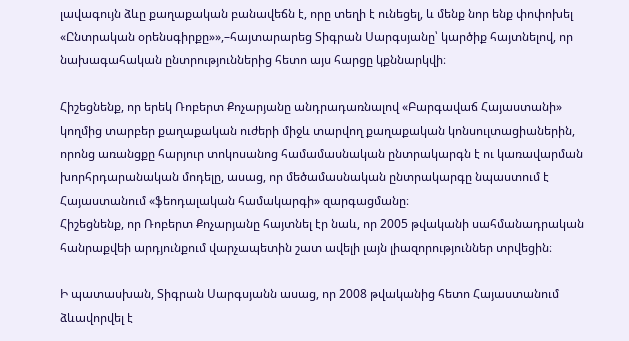լավագույն ձևը քաղաքական բանավեճն է, որը տեղի է ունեցել, և մենք նոր ենք փոփոխել «Ընտրական օրենսգիրքը»»,–հայտարարեց Տիգրան Սարգսյանը՝ կարծիք հայտնելով, որ նախագահական ընտրություններից հետո այս հարցը կքննարկվի։

Հիշեցնենք, որ երեկ Ռոբերտ Քոչարյանը անդրադառնալով «Բարգավաճ Հայաստանի» կողմից տարբեր քաղաքական ուժերի միջև տարվող քաղաքական կոնսուլտացիաներին, որոնց առանցքը հարյուր տոկոսանոց համամասնական ընտրակարգն է ու կառավարման խորհրդարանական մոդելը, ասաց, որ մեծամասնական ընտրակարգը նպաստում է Հայաստանում «ֆեոդալական համակարգի» զարգացմանը։
Հիշեցնենք, որ Ռոբերտ Քոչարյանը հայտնել էր նաև, որ 2005 թվականի սահմանադրական հանրաքվեի արդյունքում վարչապետին շատ ավելի լայն լիազորություններ տրվեցին։

Ի պատասխան, Տիգրան Սարգսյանն ասաց, որ 2008 թվականից հետո Հայաստանում ձևավորվել է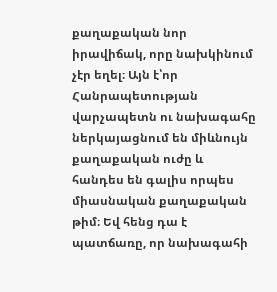քաղաքական նոր իրավիճակ, որը նախկինում չէր եղել։ Այն է՝որ Հանրապետության վարչապետն ու նախագահը ներկայացնում են միևնույն քաղաքական ուժը և հանդես են գալիս որպես միասնական քաղաքական թիմ։ Եվ հենց դա է պատճառը, որ նախագահի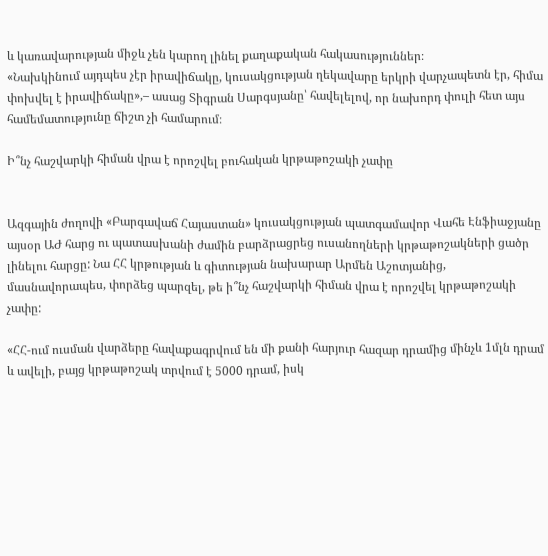և կառավարության միջև չեն կարող լինել քաղաքական հակասություններ։
«Նախկինում այդպես չէր իրավիճակը, կուսակցության ղեկավարը երկրի վարչապետն էր, հիմա փոխվել է իրավիճակը»,– ասաց Տիգրան Սարգսյանը՝ հավելելով, որ նախորդ փուլի հետ այս համեմատությունը ճիշտ չի համարում։

Ի՞նչ հաշվարկի հիման վրա է որոշվել բուհական կրթաթոշակի չափը


Ազգային ժողովի «Բարգավաճ Հայաստան» կուսակցության պատգամավոր Վահե Էնֆիաջյանը այսօր ԱԺ հարց ու պատասխանի ժամին բարձրացրեց ուսանողների կրթաթոշակների ցածր լինելու հարցը: Նա ՀՀ կրթության և գիտության նախարար Արմեն Աշոտյանից, մասնավորապես, փորձեց պարզել, թե ի՞նչ հաշվարկի հիման վրա է որոշվել կրթաթոշակի չափը:

«ՀՀ-ում ուսման վարձերը հավաքագրվում են մի քանի հարյուր հազար դրամից մինչև 1մլն դրամ և ավելի, բայց կրթաթոշակ տրվում է 5000 դրամ, իսկ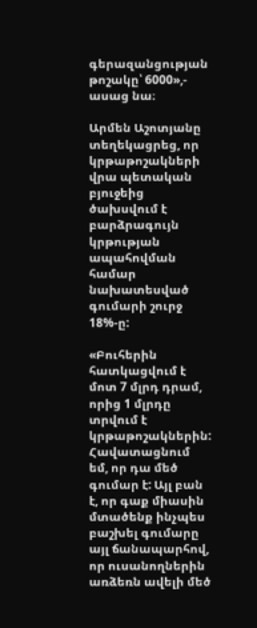գերազանցության թոշակը՝ 6000»,- ասաց նա։

Արմեն Աշոտյանը տեղեկացրեց, որ կրթաթոշակների վրա պետական բյուջեից ծախսվում է բարձրագույն կրթության ապահովման համար նախատեսված գումարի շուրջ 18%-ը:

«Բուհերին հատկացվում է մոտ 7 մլրդ դրամ, որից 1 մլրդը տրվում է կրթաթոշակներին: Հավատացնում եմ, որ դա մեծ գումար է: Այլ բան է, որ գաք միասին մտածենք ինչպես բաշխել գումարը այլ ճանապարհով, որ ուսանողներին առձեռն ավելի մեծ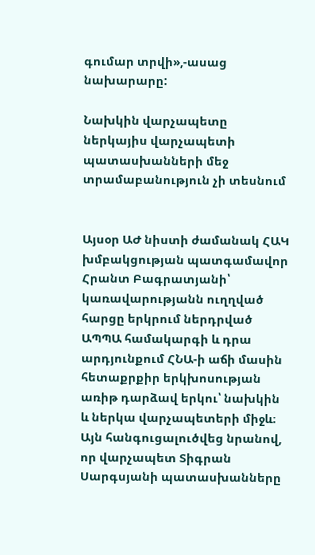գումար տրվի»,-ասաց նախարարը:

Նախկին վարչապետը ներկայիս վարչապետի պատասխանների մեջ տրամաբանություն չի տեսնում


Այսօր ԱԺ նիստի ժամանակ ՀԱԿ խմբակցության պատգամավոր Հրանտ Բագրատյանի՝ կառավարությանն ուղղված հարցը երկրում ներդրված ԱՊՊԱ համակարգի և դրա արդյունքում ՀՆԱ-ի աճի մասին հետաքրքիր երկխոսության առիթ դարձավ երկու՝ նախկին և ներկա վարչապետերի միջև։ Այն հանգուցալուծվեց նրանով, որ վարչապետ Տիգրան Սարգսյանի պատասխանները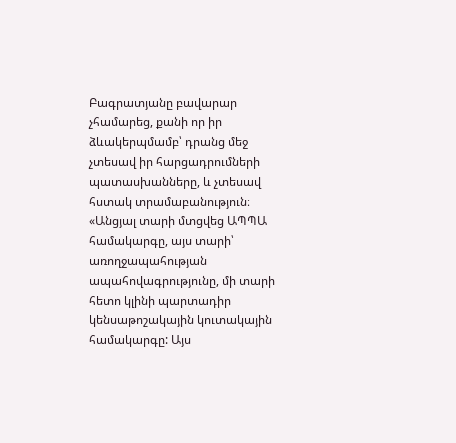Բագրատյանը բավարար չհամարեց, քանի որ իր ձևակերպմամբ՝ դրանց մեջ չտեսավ իր հարցադրումների պատասխանները, և չտեսավ հստակ տրամաբանություն։
«Անցյալ տարի մտցվեց ԱՊՊԱ համակարգը, այս տարի՝ առողջապահության ապահովագրությունը, մի տարի հետո կլինի պարտադիր կենսաթոշակային կուտակային համակարգը: Այս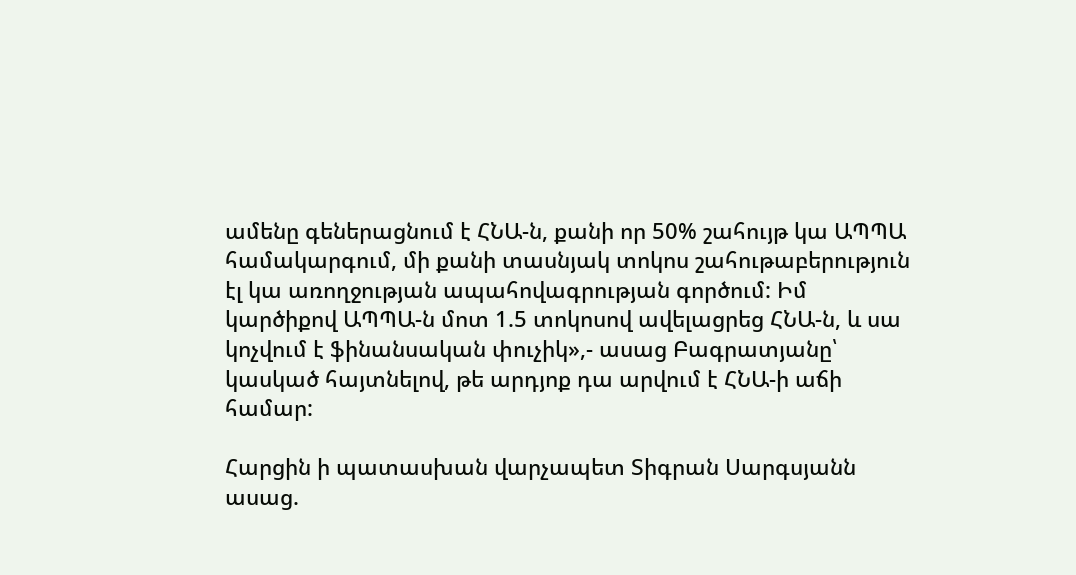ամենը գեներացնում է ՀՆԱ-ն, քանի որ 50% շահույթ կա ԱՊՊԱ համակարգում, մի քանի տասնյակ տոկոս շահութաբերություն էլ կա առողջության ապահովագրության գործում: Իմ կարծիքով ԱՊՊԱ-ն մոտ 1.5 տոկոսով ավելացրեց ՀՆԱ-ն, և սա կոչվում է ֆինանսական փուչիկ»,- ասաց Բագրատյանը՝ կասկած հայտնելով, թե արդյոք դա արվում է ՀՆԱ-ի աճի համար:

Հարցին ի պատասխան վարչապետ Տիգրան Սարգսյանն ասաց.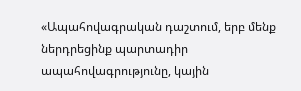«Ապահովագրական դաշտում, երբ մենք ներդրեցինք պարտադիր ապահովագրությունը, կային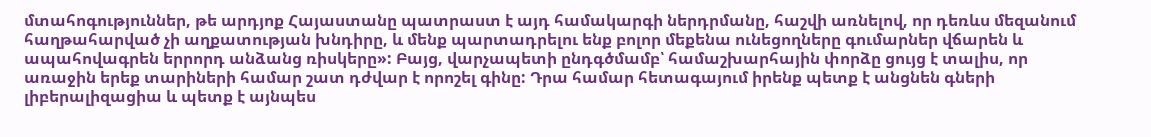մտահոգություններ, թե արդյոք Հայաստանը պատրաստ է այդ համակարգի ներդրմանը, հաշվի առնելով, որ դեռևս մեզանում հաղթահարված չի աղքատության խնդիրը, և մենք պարտադրելու ենք բոլոր մեքենա ունեցողները գումարներ վճարեն և ապահովագրեն երրորդ անձանց ռիսկերը»: Բայց, վարչապետի ընդգծմամբ՝ համաշխարհային փորձը ցույց է տալիս, որ առաջին երեք տարիների համար շատ դժվար է որոշել գինը: Դրա համար հետագայում իրենք պետք է անցնեն գների լիբերալիզացիա և պետք է այնպես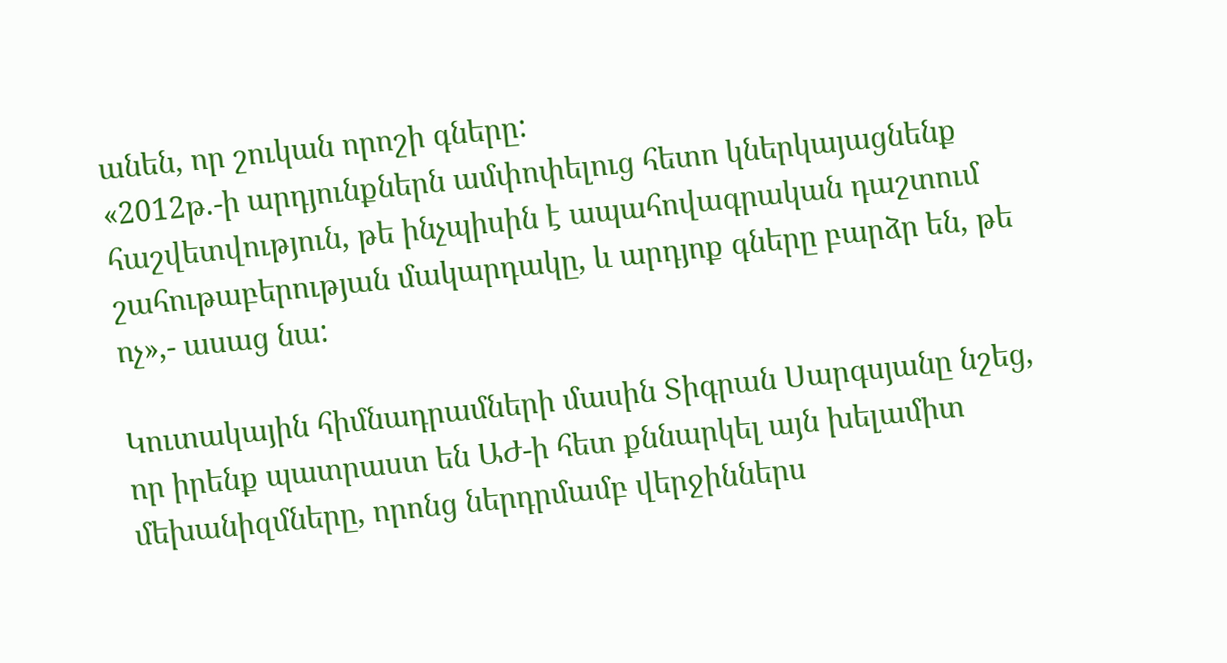անեն, որ շուկան որոշի գները:
«2012թ.-ի արդյունքներն ամփոփելուց հետո կներկայացնենք հաշվետվություն, թե ինչպիսին է ապահովագրական դաշտում շահութաբերության մակարդակը, և արդյոք գները բարձր են, թե ոչ»,- ասաց նա:

Կուտակային հիմնադրամների մասին Տիգրան Սարգսյանը նշեց, որ իրենք պատրաստ են ԱԺ-ի հետ քննարկել այն խելամիտ մեխանիզմները, որոնց ներդրմամբ վերջիններս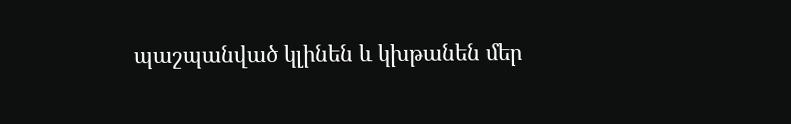պաշպանված կլինեն և կխթանեն մեր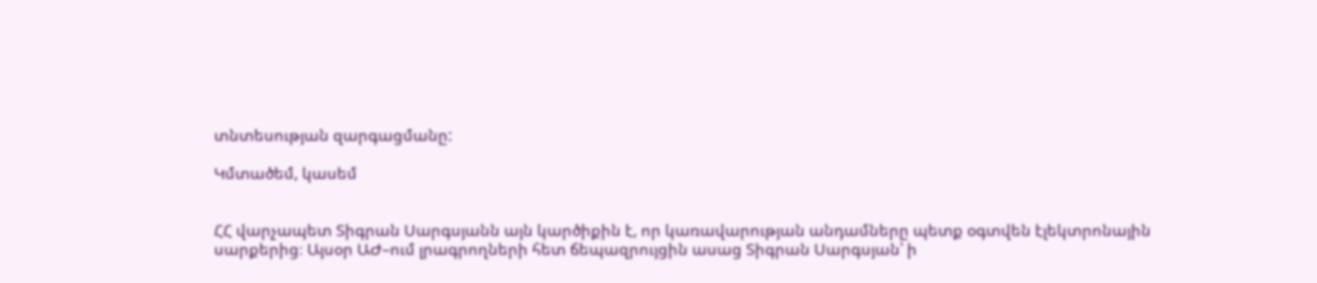տնտեսության զարգացմանը:

Կմտածեմ, կասեմ


ՀՀ վարչապետ Տիգրան Սարգսյանն այն կարծիքին է, որ կառավարության անդամները պետք օգտվեն էլեկտրոնային սարքերից։ Այսօր ԱԺ–ում լրագրողների հետ ճեպազրույցին ասաց Տիգրան Սարգսյան՝ ի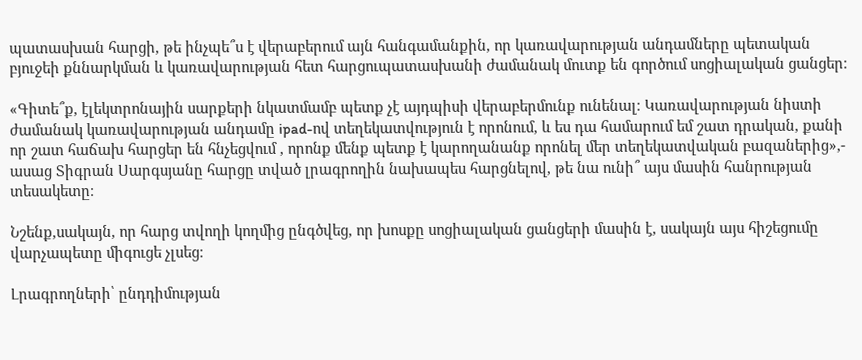պատասխան հարցի, թե ինչպե՞ս է վերաբերում այն հանգամանքին, որ կառավարության անդամները պետական բյուջեի քննարկման և կառավարության հետ հարցուպատասխանի ժամանակ մուտք են գործում սոցիալական ցանցեր։

«Գիտե՞ք, էլեկտրոնային սարքերի նկատմամբ պետք չէ այդպիսի վերաբերմունք ունենալ։ Կառավարության նիստի ժամանակ կառավարության անդամը ipad-ով տեղեկատվություն է որոնում, և ես դա համարում եմ շատ դրական, քանի որ շատ հաճախ հարցեր են հնչեցվում , որոնք մենք պետք է կարողանանք որոնել մեր տեղեկատվական բազաներից»,- ասաց Տիգրան Սարգսյանը հարցը տված լրագրողին նախապես հարցնելով, թե նա ունի՞ այս մասին հանրության տեսակետը։

Նշենք,սակայն, որ հարց տվողի կողմից ընգծվեց, որ խոսքը սոցիալական ցանցերի մասին է, սակայն այս հիշեցումը վարչապետը միգուցե չլսեց։

Լրագրողների՝ ընդդիմության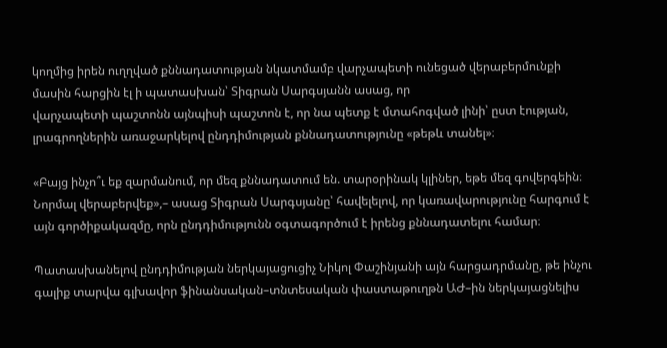կողմից իրեն ուղղված քննադատության նկատմամբ վարչապետի ունեցած վերաբերմունքի մասին հարցին էլ ի պատասխան՝ Տիգրան Սարգսյանն ասաց, որ
վարչապետի պաշտոնն այնպիսի պաշտոն է, որ նա պետք է մտահոգված լինի՝ ըստ էության, լրագրողներին առաջարկելով ընդդիմության քննադատությունը «թեթև տանել»։

«Բայց ինչո՞ւ եք զարմանում, որ մեզ քննադատում են. տարօրինակ կլիներ, եթե մեզ գովերգեին։ Նորմալ վերաբերվեք»,– ասաց Տիգրան Սարգսյանը՝ հավելելով, որ կառավարությունը հարգում է այն գործիքակազմը, որն ընդդիմությունն օգտագործում է իրենց քննադատելու համար։

Պատասխանելով ընդդիմության ներկայացուցիչ Նիկոլ Փաշինյանի այն հարցադրմանը, թե ինչու գալիք տարվա գլխավոր ֆինանսական–տնտեսական փաստաթուղթն ԱԺ–ին ներկայացնելիս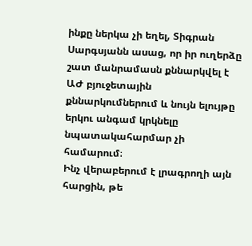ինքը ներկա չի եղել, Տիգրան Սարգսյանն ասաց, որ իր ուղերձը շատ մանրամասն քննարկվել է ԱԺ բյուջետային քննարկումներում և նույն ելույթը երկու անգամ կրկնելը նպատակահարմար չի համարում։
Ինչ վերաբերում է լրագրողի այն հարցին, թե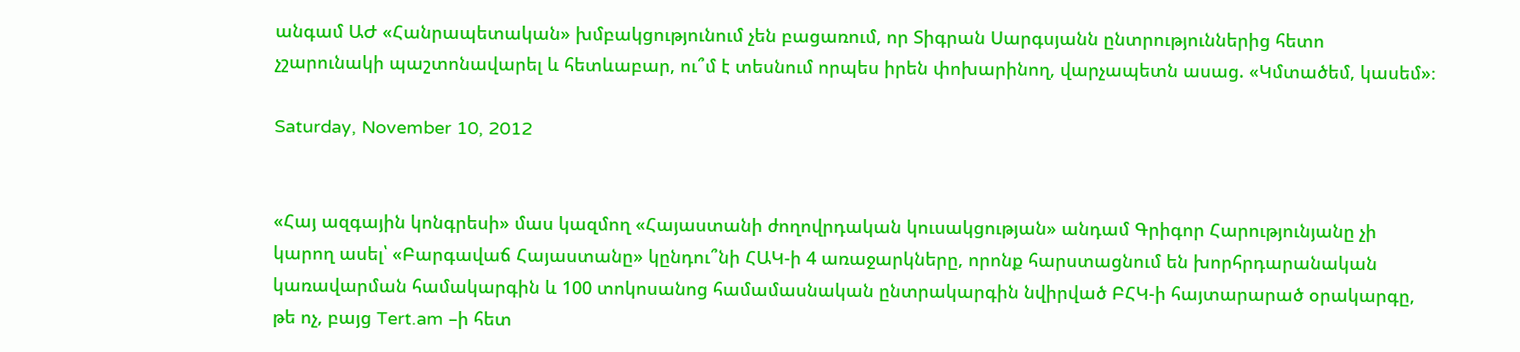անգամ ԱԺ «Հանրապետական» խմբակցությունում չեն բացառում, որ Տիգրան Սարգսյանն ընտրություններից հետո չշարունակի պաշտոնավարել և հետևաբար, ու՞մ է տեսնում որպես իրեն փոխարինող, վարչապետն ասաց. «Կմտածեմ, կասեմ»։

Saturday, November 10, 2012


«Հայ ազգային կոնգրեսի» մաս կազմող «Հայաստանի ժողովրդական կուսակցության» անդամ Գրիգոր Հարությունյանը չի կարող ասել՝ «Բարգավաճ Հայաստանը» կընդու՞նի ՀԱԿ-ի 4 առաջարկները, որոնք հարստացնում են խորհրդարանական կառավարման համակարգին և 100 տոկոսանոց համամասնական ընտրակարգին նվիրված ԲՀԿ-ի հայտարարած օրակարգը, թե ոչ, բայց Tert.am –ի հետ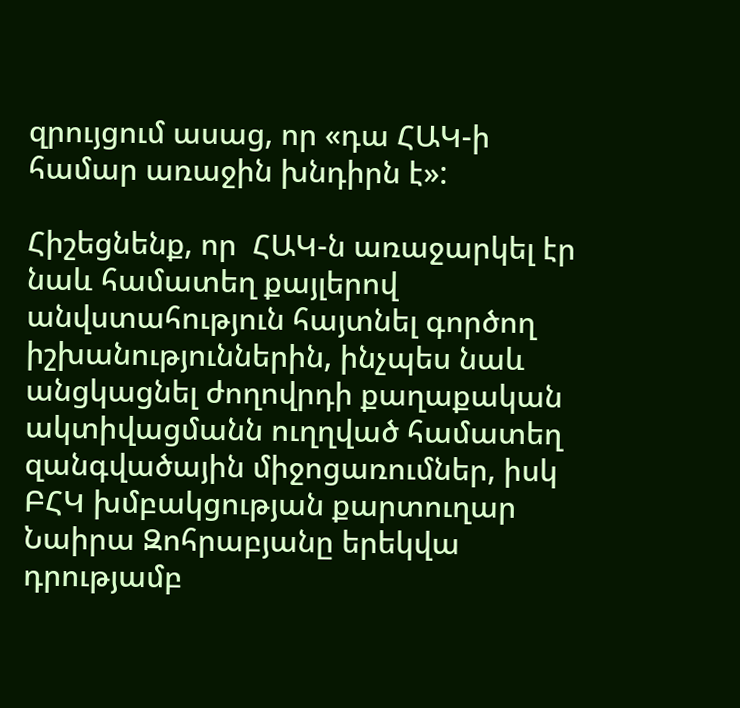զրույցում ասաց, որ «դա ՀԱԿ-ի համար առաջին խնդիրն է»:

Հիշեցնենք, որ  ՀԱԿ-ն առաջարկել էր նաև համատեղ քայլերով անվստահություն հայտնել գործող իշխանություններին, ինչպես նաև անցկացնել ժողովրդի քաղաքական ակտիվացմանն ուղղված համատեղ զանգվածային միջոցառումներ, իսկ ԲՀԿ խմբակցության քարտուղար Նաիրա Զոհրաբյանը երեկվա դրությամբ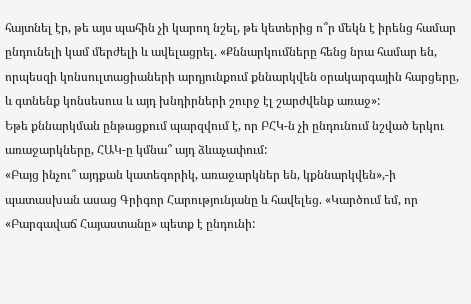հայտնել էր, թե այս պահին չի կարող նշել, թե կետերից ո՞ր մեկն է իրենց համար ընդունելի կամ մերժելի և ավելացրել. «Քննարկումները հենց նրա համար են, որպեսզի կոնսուլտացիաների արդյունքում քննարկվեն օրակարգային հարցերը, և գտնենք կոնսեսուս և այդ խնդիրների շուրջ էլ շարժվենք առաջ»:
Եթե քննարկման ընթացքում պարզվում է, որ ԲՀԿ-ն չի ընդունում նշված երկու առաջարկները, ՀԱԿ-ը կմնա՞ այդ ձևաչափում:
«Բայց ինչու՞ այդքան կատեգորիկ, առաջարկներ են, կքննարկվեն»,-ի պատասխան ասաց Գրիգոր Հարությունյանը և հավելեց. «Կարծում եմ, որ «Բարգավաճ Հայաստանը» պետք է ընդունի: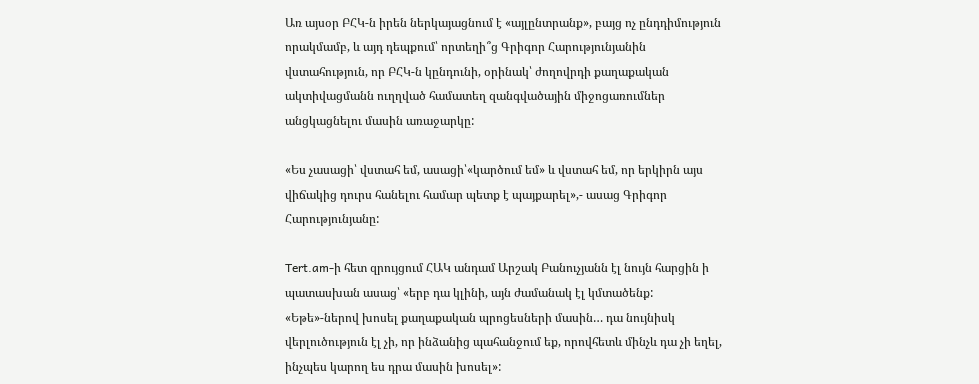Առ այսօր ԲՀԿ-ն իրեն ներկայացնում է «այլընտրանք», բայց ոչ ընդդիմություն որակմամբ, և այդ դեպքում՝ որտեղի՞ց Գրիգոր Հարությունյանին վստահություն, որ ԲՀԿ-ն կընդունի, օրինակ՝ ժողովրդի քաղաքական ակտիվացմանն ուղղված համատեղ զանգվածային միջոցառումներ անցկացնելու մասին առաջարկը:

«Ես չասացի՝ վստահ եմ, ասացի՝«կարծում եմ» և վստահ եմ, որ երկիրն այս վիճակից դուրս հանելու համար պետք է պայքարել»,- ասաց Գրիգոր Հարությունյանը:

Tert.am-ի հետ զրույցում ՀԱԿ անդամ Արշակ Բանուչյանն էլ նույն հարցին ի պատասխան ասաց՝ «երբ դա կլինի, այն ժամանակ էլ կմտածենք: «Եթե»-ներով խոսել քաղաքական պրոցեսների մասին… դա նույնիսկ վերլուծություն էլ չի, որ ինձանից պահանջում եք, որովհետև մինչև դա չի եղել, ինչպես կարող ես դրա մասին խոսել»: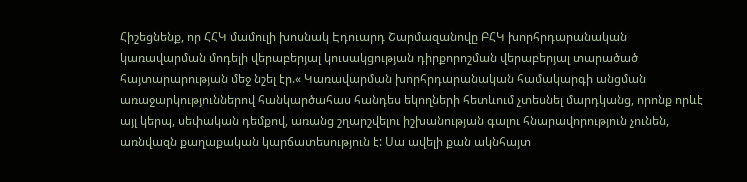Հիշեցնենք, որ ՀՀԿ մամուլի խոսնակ Էդուարդ Շարմազանովը ԲՀԿ խորհրդարանական կառավարման մոդելի վերաբերյալ կուսակցության դիրքորոշման վերաբերյալ տարածած հայտարարության մեջ նշել էր.« Կառավարման խորհրդարանական համակարգի անցման առաջարկություններով հանկարծահաս հանդես եկողների հետևում չտեսնել մարդկանց, որոնք որևէ այլ կերպ, սեփական դեմքով, առանց շղարշվելու իշխանության գալու հնարավորություն չունեն, առնվազն քաղաքական կարճատեսություն է: Սա ավելի քան ակնհայտ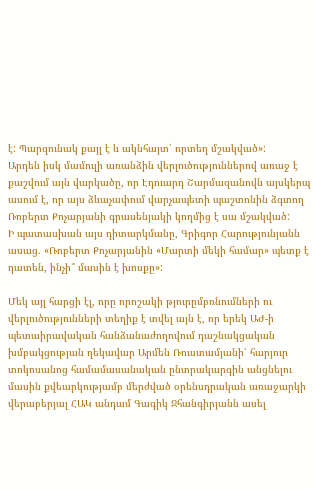է: Պարզունակ քայլ է և ակնհայտ՝ որտեղ մշակված»:
Արդեն իսկ մամուլի առանձին վերլուծություններով առաջ է քաշվում այն վարկածը, որ Էդուարդ Շարմազանովն այսկերպ ասում է, որ այս ձևաչափում վարչապետի պաշտոնին ձգտող Ռոբերտ Քոչարյանի գրասենյակի կողմից է սա մշակված:
Ի պատասխան այս դիտարկմանը, Գրիգոր Հարությունյանն ասաց. «Ռոբերտ Քոչարյանին «Մարտի մեկի համար» պետք է դատեն, ինչի՞ մասին է խոսքը»:

Մեկ այլ հարցի էլ, որը որոշակի թյուրըմբռնումների ու վերլուծությունների տեղիք է տվել այն է, որ երեկ ԱԺ-ի պետաիրավական հանձանաժողովում դաշնակցական խմբակցության ղեկավար Արմեն Ռուստամյանի՝ հարյուր տոկոսանոց համամասանական ընտրակարգին անցնելու մասին քվեարկությամբ մերժված օրենսդրական առաջարկի վերաբերյալ ՀԱԿ անդամ Գագիկ Ջհանգիրյանն ասել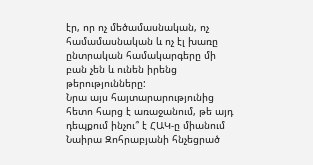էր, որ ոչ մեծամասնական, ոչ համամասնական և ոչ էլ խառը ընտրական համակարգերը մի բան չեն և ունեն իրենց թերությունները:
Նրա այս հայտարարությունից հետո հարց է առաջանում, թե այդ դեպքում ինչու՞ է ՀԱԿ-ը միանում Նաիրա Զոհրաբյանի հնչեցրած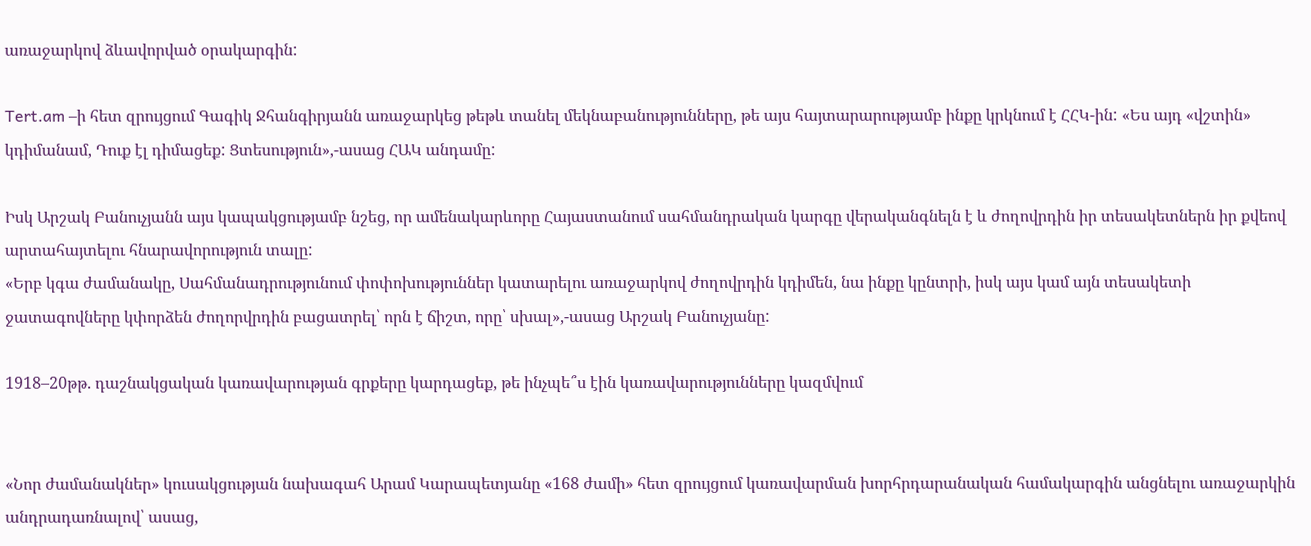առաջարկով ձևավորված օրակարգին:

Tert.am –ի հետ զրույցում Գագիկ Ջհանգիրյանն առաջարկեց թեթև տանել մեկնաբանությունները, թե այս հայտարարությամբ ինքը կրկնում է ՀՀԿ-ին: «Ես այդ «վշտին» կդիմանամ, Դուք էլ դիմացեք: Ցտեսություն»,-ասաց ՀԱԿ անդամը:

Իսկ Արշակ Բանուչյանն այս կապակցությամբ նշեց, որ ամենակարևորը Հայաստանում սահմանդրական կարգը վերականգնելն է և ժողովրդին իր տեսակետներն իր քվեով արտահայտելու հնարավորություն տալը:
«Երբ կգա ժամանակը, Սահմանադրությունում փոփոխություններ կատարելու առաջարկով ժողովրդին կդիմեն, նա ինքը կընտրի, իսկ այս կամ այն տեսակետի ջատագովները կփորձեն ժողորվրդին բացատրել՝ որն է ճիշտ, որը՝ սխալ»,-ասաց Արշակ Բանուչյանը:

1918–20թթ. դաշնակցական կառավարության գրքերը կարդացեք, թե ինչպե՞ս էին կառավարությունները կազմվում


«Նոր ժամանակներ» կուսակցության նախագահ Արամ Կարապետյանը «168 ժամի» հետ զրույցում կառավարման խորհրդարանական համակարգին անցնելու առաջարկին անդրադառնալով՝ ասաց,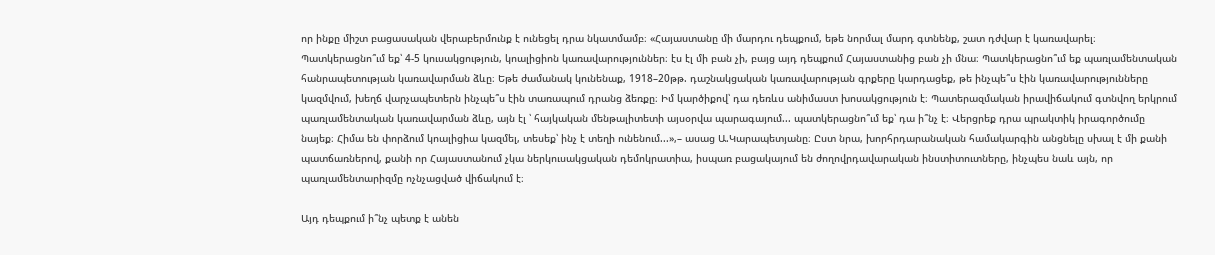որ ինքը միշտ բացասական վերաբերմունք է ունեցել դրա նկատմամբ։ «Հայաստանը մի մարդու դեպքում, եթե նորմալ մարդ գտնենք, շատ դժվար է կառավարել։ Պատկերացնո՞ւմ եք՝ 4-5 կուսակցություն, կոալիցիոն կառավարություններ։ էս էլ մի բան չի, բայց այդ դեպքում Հայաստանից բան չի մնա։ Պատկերացնո՞ւմ եք պառլամենտական հանրապետության կառավարման ձևը։ Եթե ժամանակ կունենաք, 1918–20թթ. դաշնակցական կառավարության գրքերը կարդացեք, թե ինչպե՞ս էին կառավարությունները կազմվում, խեղճ վարչապետերն ինչպե՞ս էին տառապում դրանց ձեռքը։ Իմ կարծիքով՝ դա դեռևս անիմաստ խոսակցություն է։ Պատերազմական իրավիճակում գտնվող երկրում պառլամենտական կառավարման ձևը, այն էլ ՝ հայկական մենթալիտետի այսօրվա պարագայում... պատկերացնո՞ւմ եք՝ դա ի՞նչ է։ Վերցրեք դրա պրակտիկ իրագործումը նայեք։ Հիմա են փորձում կոալիցիա կազմել, տեսեք՝ ինչ է տեղի ունենում...»,– ասաց Ա.Կարապետյանը։ Ըստ նրա, խորհրդարանական համակարգին անցնելը սխալ է մի քանի պատճառներով, քանի որ Հայաստանում չկա ներկուսակցական դեմոկրատիա, իսպառ բացակայում են ժողովրդավարական ինստիտուտները, ինչպես նաև այն, որ պառլամենտարիզմը ոչնչացված վիճակում է։

Այդ դեպքում ի՞նչ պետք է անեն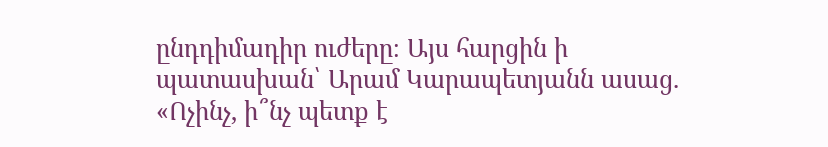ընդդիմադիր ուժերը։ Այս հարցին ի պատասխան՝ Արամ Կարապետյանն ասաց. «Ոչինչ, ի՞նչ պետք է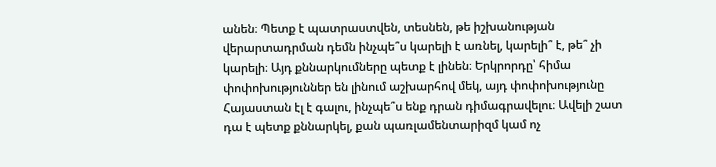անեն։ Պետք է պատրաստվեն, տեսնեն, թե իշխանության վերարտադրման դեմն ինչպե՞ս կարելի է առնել, կարելի՞ է, թե՞ չի կարելի։ Այդ քննարկումները պետք է լինեն։ Երկրորդը՝ հիմա փոփոխություններ են լինում աշխարհով մեկ, այդ փոփոխությունը Հայաստան էլ է գալու, ինչպե՞ս ենք դրան դիմագրավելու։ Ավելի շատ դա է պետք քննարկել, քան պառլամենտարիզմ կամ ոչ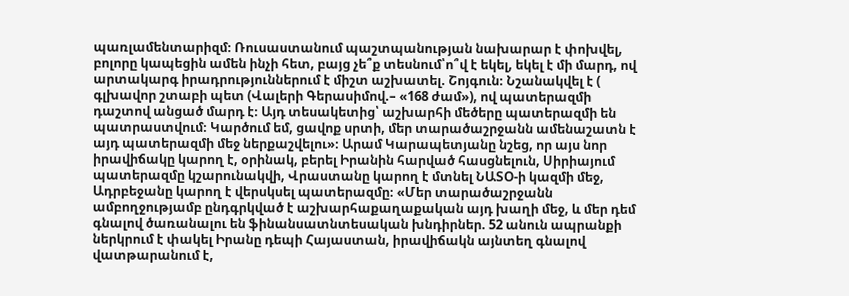պառլամենտարիզմ։ Ռուսաստանում պաշտպանության նախարար է փոխվել, բոլորը կապեցին ամեն ինչի հետ, բայց չե՞ք տեսնում՝ո՞վ է եկել, եկել է մի մարդ, ով արտակարգ իրադրություններում է միշտ աշխատել. Շոյգուն։ Նշանակվել է ( գլխավոր շտաբի պետ (Վալերի Գերասիմով.– «168 ժամ»), ով պատերազմի դաշտով անցած մարդ է։ Այդ տեսակետից՝ աշխարհի մեծերը պատերազմի են պատրաստվում։ Կարծում եմ, ցավոք սրտի, մեր տարածաշրջանն ամենաշատն է այդ պատերազմի մեջ ներքաշվելու»։ Արամ Կարապետյանը նշեց, որ այս նոր իրավիճակը կարող է, օրինակ, բերել Իրանին հարված հասցնելուն, Սիրիայում պատերազմը կշարունակվի, Վրաստանը կարող է մտնել ՆԱՏՕ-ի կազմի մեջ, Ադրբեջանը կարող է վերսկսել պատերազմը։ «Մեր տարածաշրջանն ամբողջությամբ ընդգրկված է աշխարհաքաղաքական այդ խաղի մեջ, և մեր դեմ գնալով ծառանալու են ֆինանսատնտեսական խնդիրներ. 52 անուն ապրանքի ներկրում է փակել Իրանը դեպի Հայաստան, իրավիճակն այնտեղ գնալով վատթարանում է,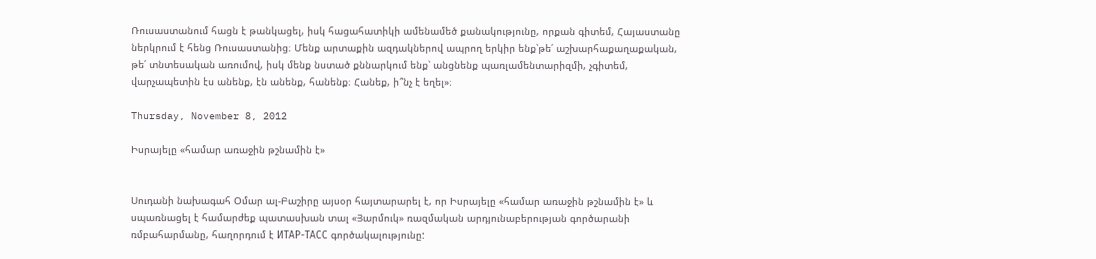Ռուսաստանում հացն է թանկացել, իսկ հացահատիկի ամենամեծ քանակությունը, որքան գիտեմ, Հայաստանը ներկրում է հենց Ռուսաստանից։ Մենք արտաքին ազդակներով ապրող երկիր ենք՝թե՛ աշխարհաքաղաքական, թե՛ տնտեսական առումով, իսկ մենք նստած քննարկում ենք՝ անցնենք պառլամենտարիզմի, չգիտեմ, վարչապետին էս անենք, էն անենք, հանենք։ Հանեք, ի՞նչ է եղել»։

Thursday, November 8, 2012

Իսրայելը «համար առաջին թշնամին է»


Սուդանի նախագահ Օմար ալ-Բաշիրը այսօր հայտարարել է, որ Իսրայելը «համար առաջին թշնամին է» և սպառնացել է համարժեք պատասխան տալ «Յարմուկ» ռազմական արդյունաբերության գործարանի ռմբահարմանը, հաղորդում է ИТАР-ТАСС գործակալությունը: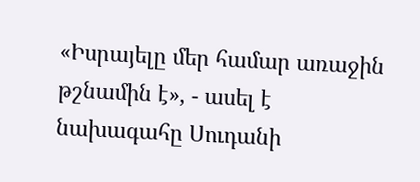«Իսրայելը մեր համար առաջին թշնամին է», - ասել է նախագահը Սուդանի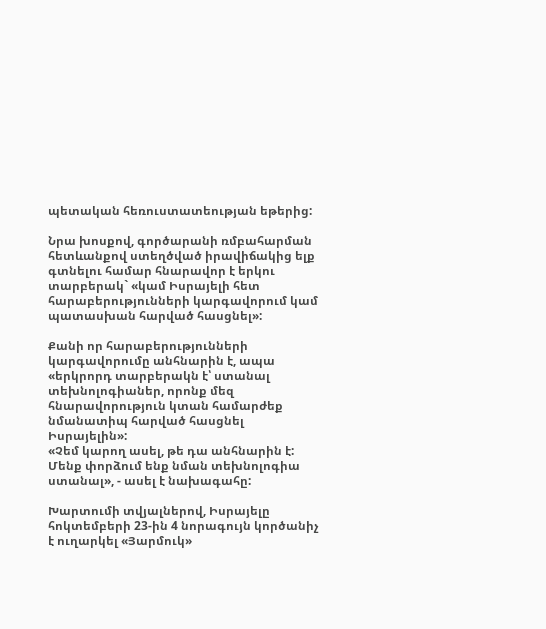պետական հեռուստատեության եթերից:

Նրա խոսքով, գործարանի ռմբահարման հետևանքով ստեղծված իրավիճակից ելք գտնելու համար հնարավոր է երկու տարբերակ` «կամ Իսրայելի հետ հարաբերությունների կարգավորում կամ պատասխան հարված հասցնել»:

Քանի որ հարաբերությունների կարգավորումը անհնարին է, ապա «երկրորդ տարբերակն է՝ ստանալ տեխնոլոգիաներ, որոնք մեզ հնարավորություն կտան համարժեք նմանատիպ հարված հասցնել Իսրայելին»:
«Չեմ կարող ասել, թե դա անհնարին է: Մենք փորձում ենք նման տեխնոլոգիա ստանալ», - ասել է նախագահը:

Խարտումի տվյալներով, Իսրայելը հոկտեմբերի 23-ին 4 նորագույն կործանիչ է ուղարկել «Յարմուկ»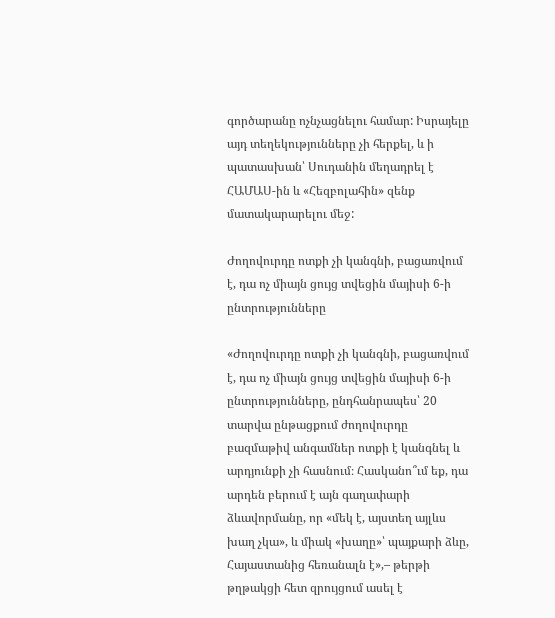գործարանը ոչնչացնելու համար: Իսրայելը այդ տեղեկությունները չի հերքել, և ի պատասխան՝ Սուդանին մեղադրել է ՀԱՄԱՍ-ին և «Հեզբոլահին» զենք մատակարարելու մեջ:

Ժողովուրդը ոտքի չի կանգնի, բացառվում է, դա ոչ միայն ցույց տվեցին մայիսի 6-ի ընտրությունները

«Ժողովուրդը ոտքի չի կանգնի, բացառվում է, դա ոչ միայն ցույց տվեցին մայիսի 6-ի ընտրությունները, ընդհանրապես՝ 20 տարվա ընթացքում ժողովուրդը բազմաթիվ անգամներ ոտքի է կանգնել և արդյունքի չի հասնում։ Հասկանո՞ւմ եք, դա արդեն բերում է այն գաղափարի ձևավորմանը, որ «մեկ է, այստեղ այլևս խաղ չկա», և միակ «խաղը»՝ պայքարի ձևը, Հայաստանից հեռանալն է»,– թերթի թղթակցի հետ զրույցում ասել է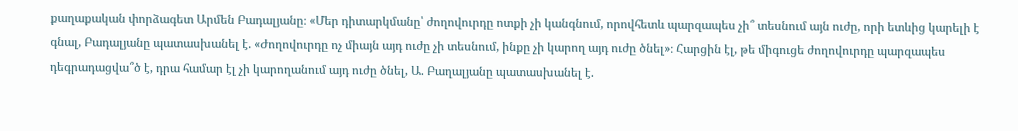քաղաքական փորձագետ Արմեն Բադալյանը։ «Մեր դիտարկմանը՝ ժողովուրդը ոտքի չի կանգնում, որովհետև պարզապես չի՞ տեսնում այն ուժը, որի ետևից կարելի է գնալ, Բադալյանը պատասխանել է. «Ժողովուրդը ոչ միայն այդ ուժը չի տեսնում, ինքը չի կարող այդ ուժը ծնել»։ Հարցին էլ, թե միգուցե ժողովուրդը պարզապես դեգրադացվա՞ծ է, դրա համար էլ չի կարողանում այդ ուժը ծնել, Ա. Բաղալյանը պատասխանել է.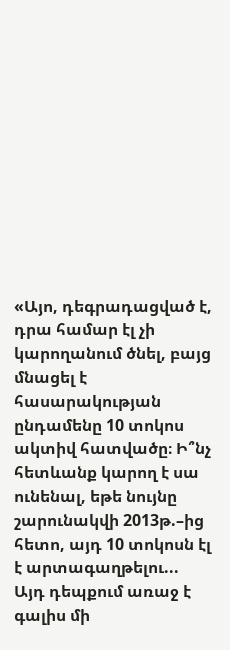«Այո, դեգրադացված է, դրա համար էլ չի կարողանում ծնել, բայց մնացել է հասարակության ընդամենը 10 տոկոս ակտիվ հատվածը։ Ի՞նչ հետևանք կարող է սա ունենալ, եթե նույնը շարունակվի 2013թ.–ից հետո, այդ 10 տոկոսն էլ է արտագաղթելու... Այդ դեպքում առաջ է գալիս մի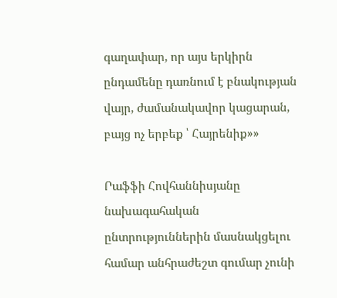գաղափար, որ այս երկիրն ընդամենը դառնում է բնակության վայր, ժամանակավոր կացարան, բայց ոչ երբեք ՝ Հայրենիք»»

Րաֆֆի Հովհաննիսյանը նախագահական ընտրություններին մասնակցելու համար անհրաժեշտ գումար չունի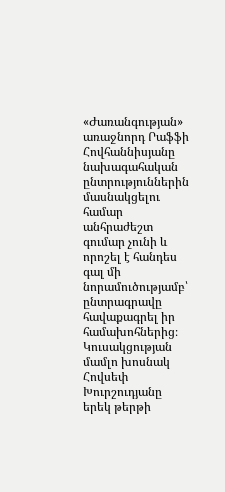«Ժառանգության» առաջնորդ Րաֆֆի Հովհաննիսյանը նախագահական ընտրություններին մասնակցելու համար անհրաժեշտ գումար չունի և որոշել է հանդես գալ մի նորամուծությամբ՝ ընտրագրավը հավաքագրել իր համախոհներից։ Կուսակցության մամլո խոսնակ Հովսեփ Խուրշուդյանը երեկ թերթի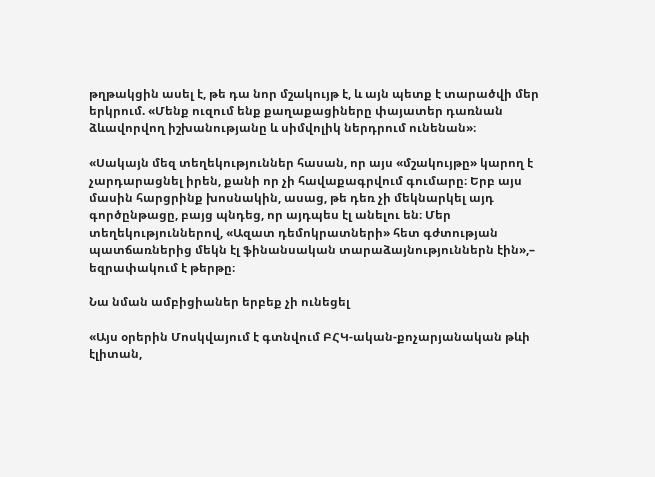թղթակցին ասել է, թե դա նոր մշակույթ է, և այն պետք է տարածվի մեր երկրում. «Մենք ուզում ենք քաղաքացիները փայատեր դառնան ձևավորվող իշխանությանը և սիմվոլիկ ներդրում ունենան»։

«Սակայն մեզ տեղեկություններ հասան, որ այս «մշակույթը» կարող է չարդարացնել իրեն, քանի որ չի հավաքագրվում գումարը։ Երբ այս մասին հարցրինք խոսնակին, ասաց, թե դեռ չի մեկնարկել այդ գործընթացը, բայց պնդեց, որ այդպես էլ անելու են։ Մեր տեղեկություններով, «Ազատ դեմոկրատների» հետ գժտության պատճառներից մեկն էլ ֆինանսական տարաձայնություններն էին»,– եզրափակում է թերթը։

Նա նման ամբիցիաներ երբեք չի ունեցել

«Այս օրերին Մոսկվայում է գտնվում ԲՀԿ-ական-քոչարյանական թևի էլիտան,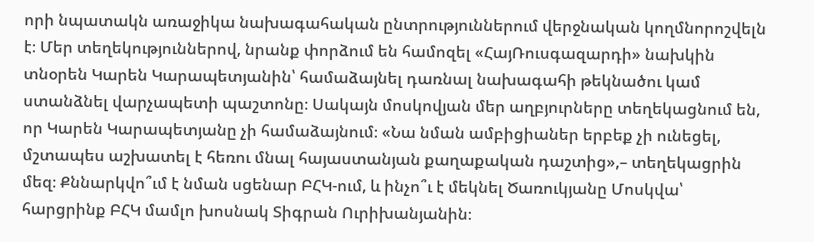որի նպատակն առաջիկա նախագահական ընտրություններում վերջնական կողմնորոշվելն է։ Մեր տեղեկություններով, նրանք փորձում են համոզել «ՀայՌուսգազարդի» նախկին տնօրեն Կարեն Կարապետյանին՝ համաձայնել դառնալ նախագահի թեկնածու կամ ստանձնել վարչապետի պաշտոնը։ Սակայն մոսկովյան մեր աղբյուրները տեղեկացնում են, որ Կարեն Կարապետյանը չի համաձայնում։ «Նա նման ամբիցիաներ երբեք չի ունեցել, մշտապես աշխատել է հեռու մնալ հայաստանյան քաղաքական դաշտից»,– տեղեկացրին մեզ։ Քննարկվո՞ւմ է նման սցենար ԲՀԿ-ում, և ինչո՞ւ է մեկնել Ծառուկյանը Մոսկվա՝ հարցրինք ԲՀԿ մամլո խոսնակ Տիգրան Ուրիխանյանին։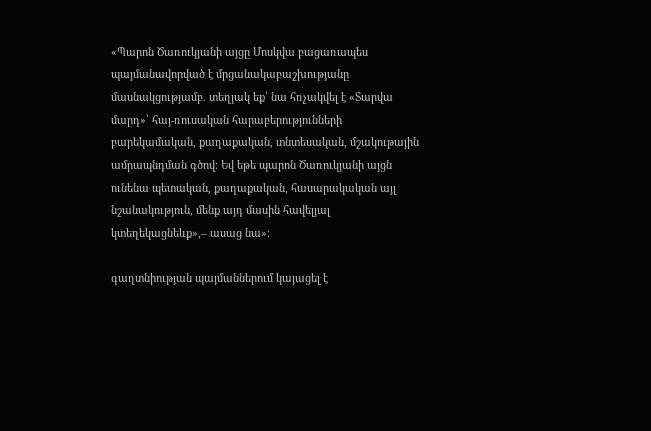«Պարոն Ծառուկյանի այցը Մոսկվա բացառապես պայմանավորված է մրցանակաբաշխությանը մասնակցությամբ. տեղյակ եք՝ նա հռչակվել է «Տարվա մարդ»՝ հայ-ռուսական հարաբերությունների բարեկամական, քաղաքական, տնտեսական, մշակութային ամրապնդման գծով։ Եվ եթե պարոն Ծառուկյանի այցն ունենա պետական, քաղաքական, հասարակական այլ նշանակություն, մենք այդ մասին հավելյալ կտեղեկացնեևք»,– ասաց նա»։

գաղտնիության պայմաններում կայացել է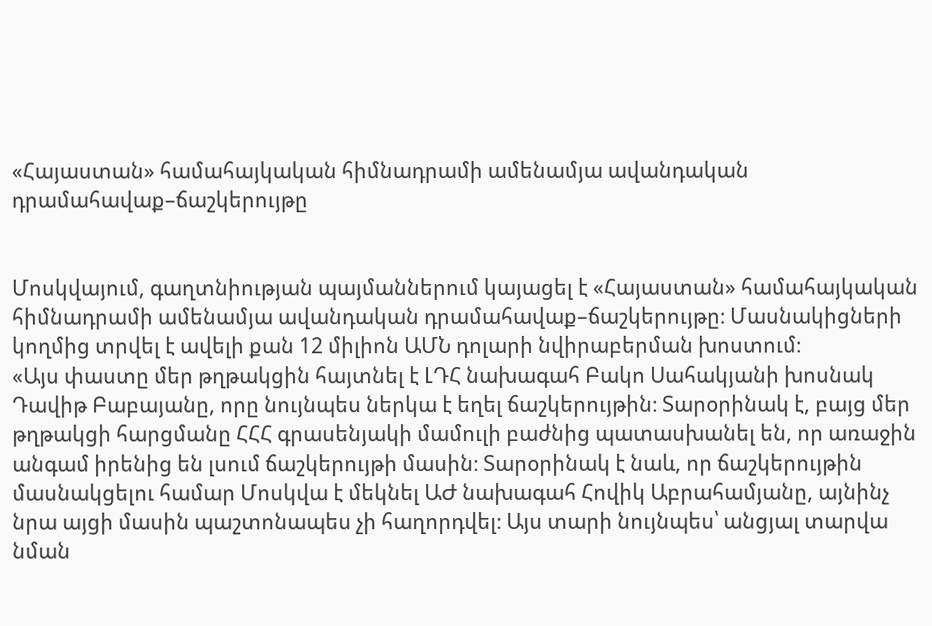«Հայաստան» համահայկական հիմնադրամի ամենամյա ավանդական դրամահավաք–ճաշկերույթը


Մոսկվայում, գաղտնիության պայմաններում կայացել է «Հայաստան» համահայկական հիմնադրամի ամենամյա ավանդական դրամահավաք–ճաշկերույթը։ Մասնակիցների կողմից տրվել է ավելի քան 12 միլիոն ԱՄՆ դոլարի նվիրաբերման խոստում։
«Այս փաստը մեր թղթակցին հայտնել է ԼԴՀ նախագահ Բակո Սահակյանի խոսնակ Դավիթ Բաբայանը, որը նույնպես ներկա է եղել ճաշկերույթին։ Տարօրինակ է, բայց մեր թղթակցի հարցմանը ՀՀՀ գրասենյակի մամուլի բաժնից պատասխանել են, որ առաջին անգամ իրենից են լսում ճաշկերույթի մասին։ Տարօրինակ է նաև, որ ճաշկերույթին մասնակցելու համար Մոսկվա է մեկնել ԱԺ նախագահ Հովիկ Աբրահամյանը, այնինչ նրա այցի մասին պաշտոնապես չի հաղորդվել։ Այս տարի նույնպես՝ անցյալ տարվա նման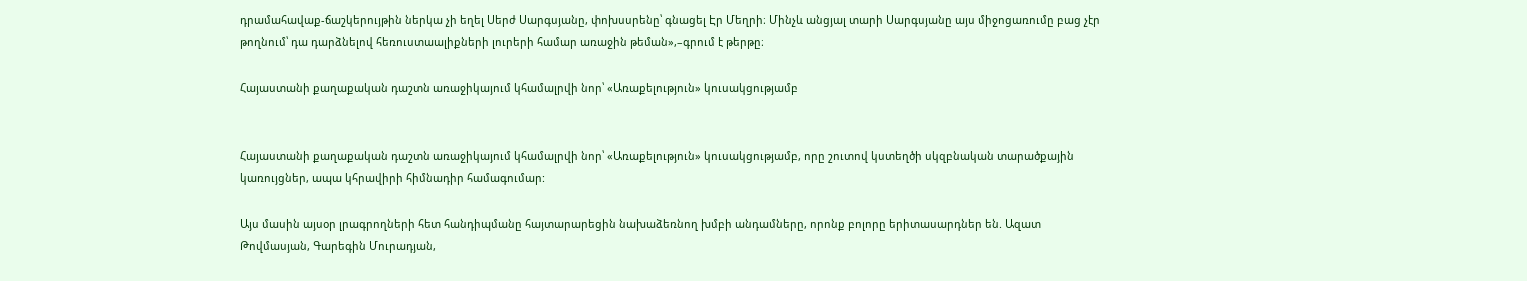դրամահավաք-ճաշկերույթին ներկա չի եղել Սերժ Սարգսյանը, փոխսսրենը՝ գնացել Էր Մեղրի։ Մինչև անցյալ տարի Սարգսյանը այս միջոցառումը բաց չէր թողնում՝ դա դարձնելով հեռուստաալիքների լուրերի համար առաջին թեման»,–գրում է թերթը։

Հայաստանի քաղաքական դաշտն առաջիկայում կհամալրվի նոր՝ «Առաքելություն» կուսակցությամբ


Հայաստանի քաղաքական դաշտն առաջիկայում կհամալրվի նոր՝ «Առաքելություն» կուսակցությամբ, որը շուտով կստեղծի սկզբնական տարածքային կառույցներ, ապա կհրավիրի հիմնադիր համագումար:

Այս մասին այսօր լրագրողների հետ հանդիպմանը հայտարարեցին նախաձեռնող խմբի անդամները, որոնք բոլորը երիտասարդներ են. Ազատ Թովմասյան, Գարեգին Մուրադյան,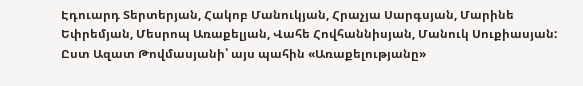Էդուարդ Տերտերյան, Հակոբ Մանուկյան, Հրաչյա Սարգսյան, Մարինե Եփրեմյան, Մեսրոպ Առաքելյան, Վահե Հովհաննիսյան, Մանուկ Սուքիասյան: Ըստ Ազատ Թովմասյանի՝ այս պահին «Առաքելությանը»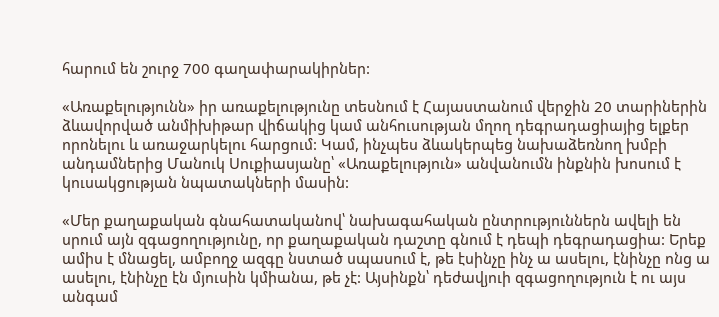հարում են շուրջ 700 գաղափարակիրներ:

«Առաքելությունն» իր առաքելությունը տեսնում է Հայաստանում վերջին 20 տարիներին ձևավորված անմիխիթար վիճակից կամ անհուսության մղող դեգրադացիայից ելքեր որոնելու և առաջարկելու հարցում: Կամ, ինչպես ձևակերպեց նախաձեռնող խմբի անդամներից Մանուկ Սուքիասյանը՝ «Առաքելություն» անվանումն ինքնին խոսում է կուսակցության նպատակների մասին:

«Մեր քաղաքական գնահատականով՝ նախագահական ընտրություններն ավելի են սրում այն զգացողությունը, որ քաղաքական դաշտը գնում է դեպի դեգրադացիա: Երեք ամիս է մնացել, ամբողջ ազգը նստած սպասում է, թե էսինչը ինչ ա ասելու, էնինչը ոնց ա ասելու, էնինչը էն մյուսին կմիանա, թե չէ: Այսինքն՝ դեժավյուի զգացողություն է ու այս անգամ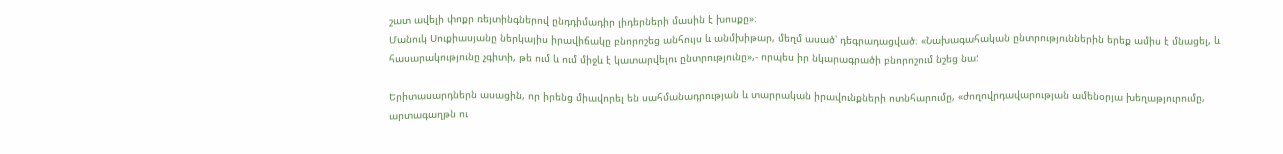շատ ավելի փոքր ռեյտինգներով ընդդիմադիր լիդերների մասին է խոսքը»։
Մանուկ Սուքիասյանը ներկայիս իրավիճակը բնորոշեց անհույս և անմխիթար, մեղմ ասած՝ դեգրադացված։ «Նախագահական ընտրություններին երեք ամիս է մնացել, և հասարակությունը չգիտի, թե ում և ում միջև է կատարվելու ընտրությունը»,- որպես իր նկարագրածի բնորոշում նշեց նա:

Երիտասարդներն ասացին, որ իրենց միավորել են սահմանադրության և տարրական իրավունքների ոտնհարումը, «ժողովրդավարության ամենօրյա խեղաթյուրումը, արտագաղթն ու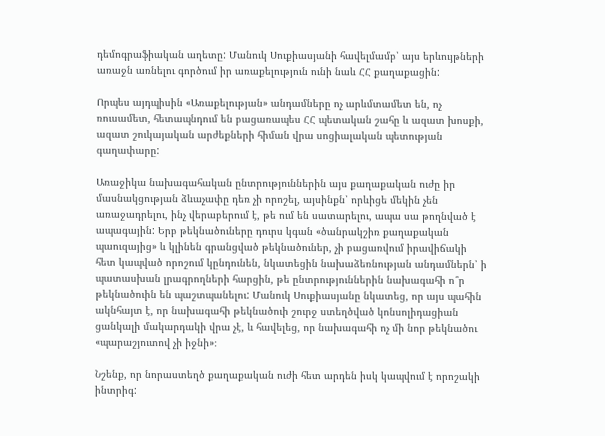դեմոգրաֆիական աղետը: Մանուկ Սուքիասյանի հավելմամբ՝ այս երևույթների առաջն առնելու գործում իր առաքելություն ունի նաև ՀՀ քաղաքացին:

Որպես այդպիսին «Առաքելության» անդամները ոչ արևմտամետ են, ոչ ռուսամետ, հետապնդում են բացառապես ՀՀ պետական շահը և ազատ խոսքի, ազատ շուկայական արժեքների հիման վրա սոցիալական պետության գաղափարը:

Առաջիկա նախագահական ընտրություններին այս քաղաքական ուժը իր մասնակցության ձևաչափը դեռ չի որոշել, այսինքն՝ որևիցե մեկին չեն առաջադրելու, ինչ վերաբերում է, թե ում են սատարելու, ապա սա թողնված է ապագային: Երբ թեկնածուները դուրս կգան «ծանրակշիռ քաղաքական պաուզայից» և կլինեն գրանցված թեկնածուներ, չի բացառվում իրավիճակի հետ կապված որոշում կընդունեն, նկատեցին նախաձեռնության անդամներն՝ ի պատասխան լրագրողների հարցին, թե ընտրություններին նախագահի ո՞ր թեկնածուին են պաշտպանելու: Մանուկ Սուքիասյանը նկատեց, որ այս պահին ակնհայտ է, որ նախագահի թեկնածուի շուրջ ստեղծված կոնսոլիդացիան ցանկալի մակարդակի վրա չէ, և հավելեց, որ նախագահի ոչ մի նոր թեկնածու «պարաշյուտով չի իջնի»։

Նշենք, որ նորաստեղծ քաղաքական ուժի հետ արդեն իսկ կապվում է որոշակի ինտրիգ: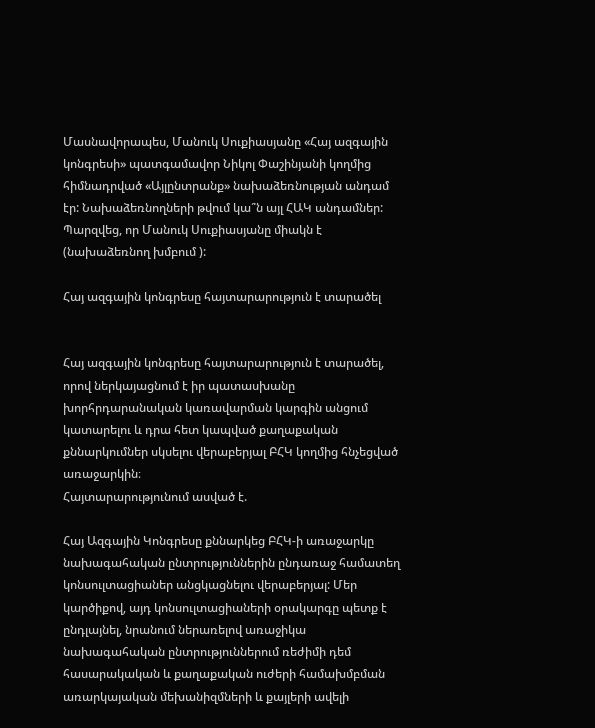Մասնավորապես, Մանուկ Սուքիասյանը «Հայ ազգային կոնգրեսի» պատգամավոր Նիկոլ Փաշինյանի կողմից հիմնադրված «Այլընտրանք» նախաձեռնության անդամ էր: Նախաձեռնողների թվում կա՞ն այլ ՀԱԿ անդամներ: Պարզվեց, որ Մանուկ Սուքիասյանը միակն է (նախաձեռնող խմբում ):

Հայ ազգային կոնգրեսը հայտարարություն է տարածել


Հայ ազգային կոնգրեսը հայտարարություն է տարածել, որով ներկայացնում է իր պատասխանը խորհրդարանական կառավարման կարգին անցում կատարելու և դրա հետ կապված քաղաքական քննարկումներ սկսելու վերաբերյալ ԲՀԿ կողմից հնչեցված առաջարկին։
Հայտարարությունում ասված է.

Հայ Ազգային Կոնգրեսը քննարկեց ԲՀԿ-ի առաջարկը նախագահական ընտրություններին ընդառաջ համատեղ կոնսուլտացիաներ անցկացնելու վերաբերյալ: Մեր կարծիքով, այդ կոնսուլտացիաների օրակարգը պետք է ընդլայնել, նրանում ներառելով առաջիկա նախագահական ընտրություններում ռեժիմի դեմ հասարակական և քաղաքական ուժերի համախմբման առարկայական մեխանիզմների և քայլերի ավելի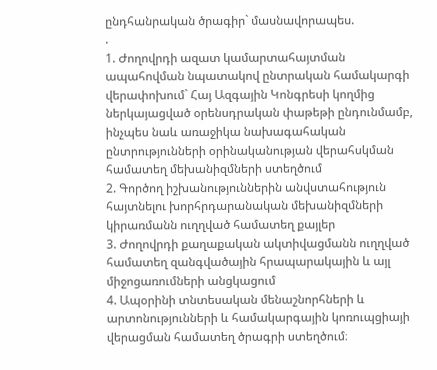ընդհանրական ծրագիր` մասնավորապես.
.
1. Ժողովրդի ազատ կամարտահայտման ապահովման նպատակով ընտրական համակարգի վերափոխում` Հայ Ազգային Կոնգրեսի կողմից ներկայացված օրենսդրական փաթեթի ընդունմամբ, ինչպես նաև առաջիկա նախագահական ընտրությունների օրինականության վերահսկման համատեղ մեխանիզմների ստեղծում
2. Գործող իշխանություններին անվստահություն հայտնելու խորհրդարանական մեխանիզմների կիրառմանն ուղղված համատեղ քայլեր
3. Ժողովրդի քաղաքական ակտիվացմանն ուղղված համատեղ զանգվածային հրապարակային և այլ միջոցառումների անցկացում
4. Ապօրինի տնտեսական մենաշնորհների և արտոնությունների և համակարգային կոռուպցիայի վերացման համատեղ ծրագրի ստեղծում։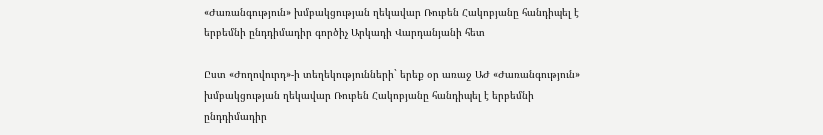«Ժառանգություն» խմբակցության ղեկավար Ռուբեն Հակոբյանը հանդիպել է երբեմնի ընդդիմադիր գործիչ Արկադի Վարդանյանի հետ

Ըստ «Ժողովուրդ»-ի տեղեկությունների` երեք օր առաջ ԱԺ «Ժառանգություն» խմբակցության ղեկավար Ռուբեն Հակոբյանը հանդիպել է երբեմնի ընդդիմադիր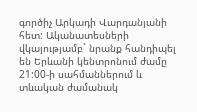գործիչ Արկադի Վարդանյանի հետ: Ականատեսների վկայությամբ` նրանք հանդիպել են Երևանի կենտրոնում ժամը 21:00-ի սահմաններում և տևական ժամանակ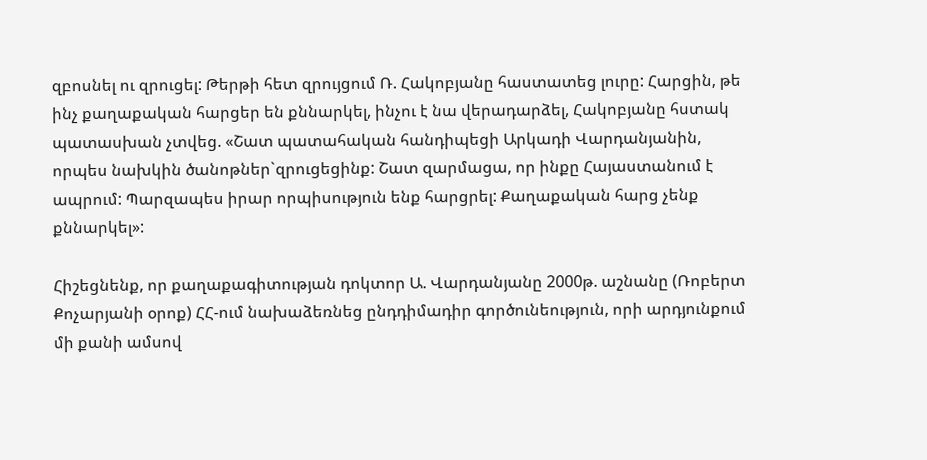զբոսնել ու զրուցել: Թերթի հետ զրույցում Ռ. Հակոբյանը հաստատեց լուրը: Հարցին, թե ինչ քաղաքական հարցեր են քննարկել, ինչու է նա վերադարձել, Հակոբյանը հստակ պատասխան չտվեց. «Շատ պատահական հանդիպեցի Արկադի Վարդանյանին, որպես նախկին ծանոթներ`զրուցեցինք: Շատ զարմացա, որ ինքը Հայաստանում է ապրում: Պարզապես իրար որպիսություն ենք հարցրել: Քաղաքական հարց չենք քննարկել»:

Հիշեցնենք, որ քաղաքագիտության դոկտոր Ա. Վարդանյանը 2000թ. աշնանը (Ռոբերտ Քոչարյանի օրոք) ՀՀ-ում նախաձեռնեց ընդդիմադիր գործունեություն, որի արդյունքում մի քանի ամսով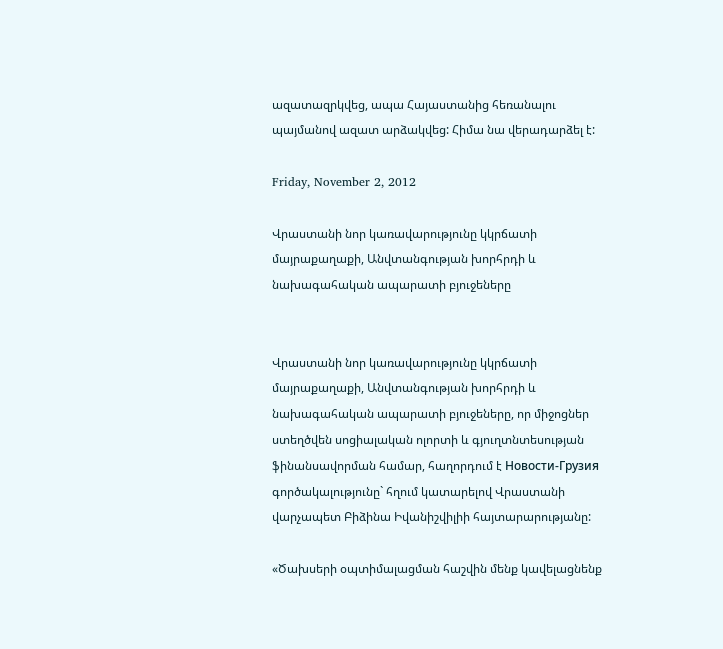ազատազրկվեց, ապա Հայաստանից հեռանալու պայմանով ազատ արձակվեց: Հիմա նա վերադարձել է:

Friday, November 2, 2012

Վրաստանի նոր կառավարությունը կկրճատի մայրաքաղաքի, Անվտանգության խորհրդի և նախագահական ապարատի բյուջեները


Վրաստանի նոր կառավարությունը կկրճատի մայրաքաղաքի, Անվտանգության խորհրդի և նախագահական ապարատի բյուջեները, որ միջոցներ ստեղծվեն սոցիալական ոլորտի և գյուղտնտեսության ֆինանսավորման համար, հաղորդում է Новости-Грузия գործակալությունը` հղում կատարելով Վրաստանի վարչապետ Բիձինա Իվանիշվիլիի հայտարարությանը:

«Ծախսերի օպտիմալացման հաշվին մենք կավելացնենք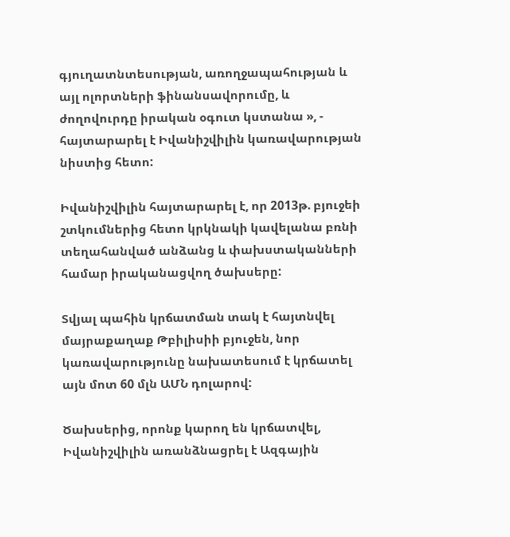գյուղատնտեսության, առողջապահության և այլ ոլորտների ֆինանսավորումը, և ժողովուրդը իրական օգուտ կստանա », - հայտարարել է Իվանիշվիլին կառավարության նիստից հետո:

Իվանիշվիլին հայտարարել է, որ 2013թ. բյուջեի շտկումներից հետո կրկնակի կավելանա բռնի տեղահանված անձանց և փախստականների համար իրականացվող ծախսերը:

Տվյալ պահին կրճատման տակ է հայտնվել մայրաքաղաք Թբիլիսիի բյուջեն, նոր կառավարությունը նախատեսում է կրճատել այն մոտ 60 մլն ԱՄՆ դոլարով:

Ծախսերից, որոնք կարող են կրճատվել, Իվանիշվիլին առանձնացրել է Ազգային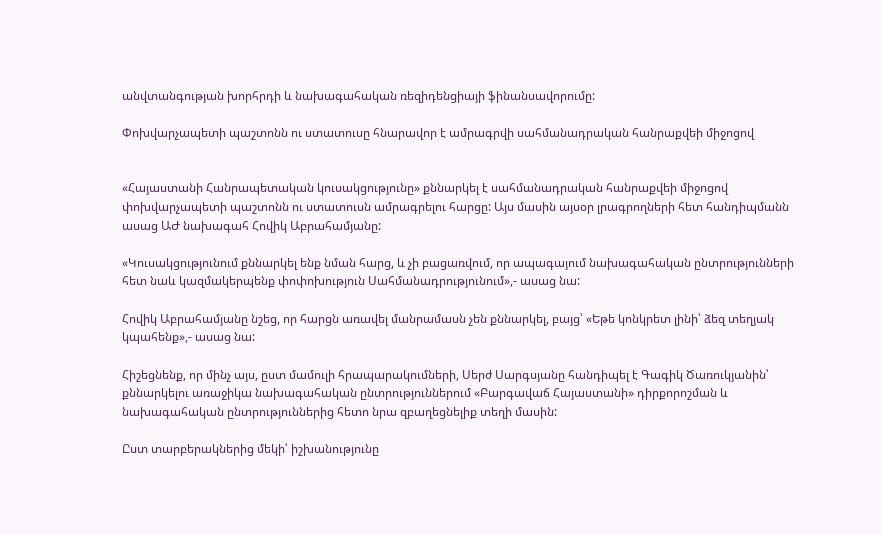անվտանգության խորհրդի և նախագահական ռեզիդենցիայի ֆինանսավորումը:

Փոխվարչապետի պաշտոնն ու ստատուսը հնարավոր է ամրագրվի սահմանադրական հանրաքվեի միջոցով


«Հայաստանի Հանրապետական կուսակցությունը» քննարկել է սահմանադրական հանրաքվեի միջոցով փոխվարչապետի պաշտոնն ու ստատուսն ամրագրելու հարցը: Այս մասին այսօր լրագրողների հետ հանդիպմանն ասաց ԱԺ նախագահ Հովիկ Աբրահամյանը:

«Կուսակցությունում քննարկել ենք նման հարց, և չի բացառվում, որ ապագայում նախագահական ընտրությունների հետ նաև կազմակերպենք փոփոխություն Սահմանադրությունում»,- ասաց նա:

Հովիկ Աբրահամյանը նշեց, որ հարցն առավել մանրամասն չեն քննարկել, բայց՝ «Եթե կոնկրետ լինի՝ ձեզ տեղյակ կպահենք»,- ասաց նա:

Հիշեցնենք, որ մինչ այս, ըստ մամուլի հրապարակումների, Սերժ Սարգսյանը հանդիպել է Գագիկ Ծառուկյանին՝ քննարկելու առաջիկա նախագահական ընտրություններում «Բարգավաճ Հայաստանի» դիրքորոշման և նախագահական ընտրություններից հետո նրա զբաղեցնելիք տեղի մասին:

Ըստ տարբերակներից մեկի՝ իշխանությունը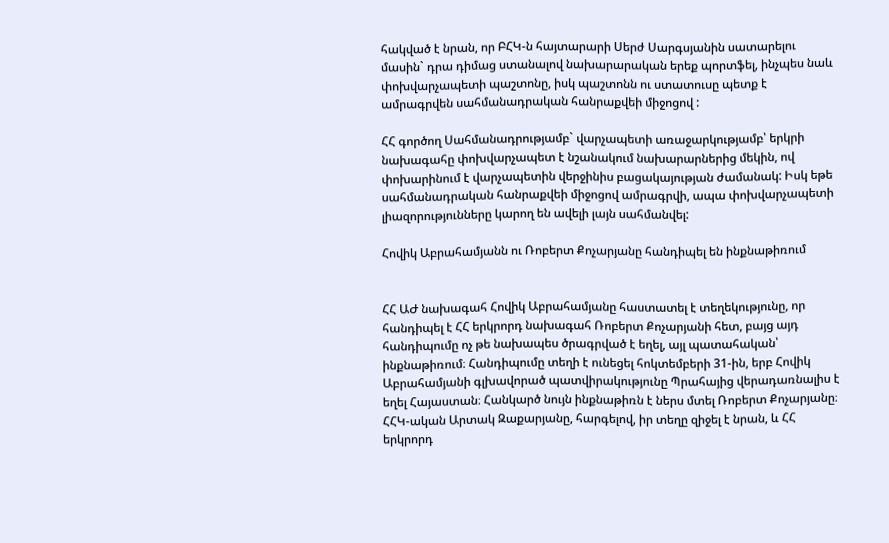հակված է նրան, որ ԲՀԿ-ն հայտարարի Սերժ Սարգսյանին սատարելու մասին` դրա դիմաց ստանալով նախարարական երեք պորտֆել, ինչպես նաև փոխվարչապետի պաշտոնը, իսկ պաշտոնն ու ստատուսը պետք է ամրագրվեն սահմանադրական հանրաքվեի միջոցով :

ՀՀ գործող Սահմանադրությամբ` վարչապետի առաջարկությամբ՝ երկրի նախագահը փոխվարչապետ է նշանակում նախարարներից մեկին, ով փոխարինում է վարչապետին վերջինիս բացակայության ժամանակ: Իսկ եթե սահմանադրական հանրաքվեի միջոցով ամրագրվի, ապա փոխվարչապետի լիազորությունները կարող են ավելի լայն սահմանվել:

Հովիկ Աբրահամյանն ու Ռոբերտ Քոչարյանը հանդիպել են ինքնաթիռում


ՀՀ ԱԺ նախագահ Հովիկ Աբրահամյանը հաստատել է տեղեկությունը, որ հանդիպել է ՀՀ երկրորդ նախագահ Ռոբերտ Քոչարյանի հետ, բայց այդ հանդիպումը ոչ թե նախապես ծրագրված է եղել, այլ պատահական՝ ինքնաթիռում։ Հանդիպումը տեղի է ունեցել հոկտեմբերի 31-ին, երբ Հովիկ Աբրահամյանի գլխավորած պատվիրակությունը Պրահայից վերադառնալիս է եղել Հայաստան։ Հանկարծ նույն ինքնաթիռն է ներս մտել Ռոբերտ Քոչարյանը։ ՀՀԿ-ական Արտակ Զաքարյանը, հարգելով, իր տեղը զիջել է նրան, և ՀՀ երկրորդ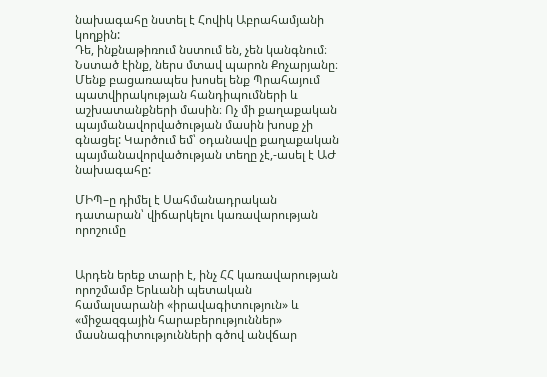նախագահը նստել է Հովիկ Աբրահամյանի կողքին:
Դե, ինքնաթիռում նստում են, չեն կանգնում։ Նստած էինք, ներս մտավ պարոն Քոչարյանը։ Մենք բացառապես խոսել ենք Պրահայում պատվիրակության հանդիպումների և աշխատանքների մասին։ Ոչ մի քաղաքական պայմանավորվածության մասին խոսք չի գնացել: Կարծում եմ՝ օդանավը քաղաքական պայմանավորվածության տեղը չէ,-ասել է ԱԺ նախագահը:

ՄԻՊ–ը դիմել է Սահմանադրական դատարան՝ վիճարկելու կառավարության որոշումը


Արդեն երեք տարի է, ինչ ՀՀ կառավարության որոշմամբ Երևանի պետական համալսարանի «իրավագիտություն» և «միջազգային հարաբերություններ» մասնագիտությունների գծով անվճար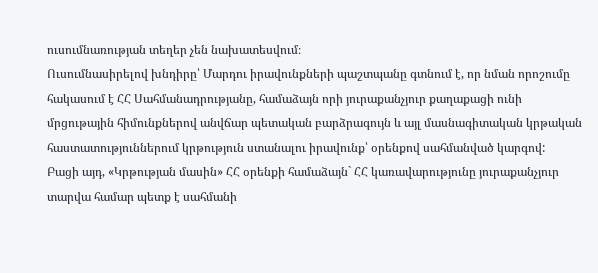ուսումնառության տեղեր չեն նախատեսվում։
Ուսումնասիրելով խնդիրը՝ Մարդու իրավունքների պաշտպանը գտնում է, որ նման որոշումը հակասում է ՀՀ Սահմանադրությանը, համաձայն որի յուրաքանչյուր քաղաքացի ունի մրցութային հիմունքներով անվճար պետական բարձրագույն և այլ մասնագիտական կրթական հաստատություններում կրթություն ստանալու իրավունք՝ օրենքով սահմանված կարգով:
Բացի այդ, «Կրթության մասին» ՀՀ օրենքի համաձայն` ՀՀ կառավարությունը յուրաքանչյուր տարվա համար պետք է սահմանի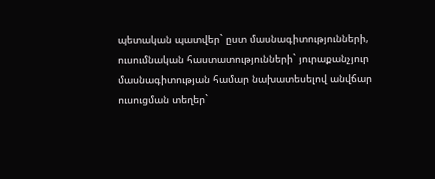պետական պատվեր` ըստ մասնագիտությունների, ուսումնական հաստատությունների` յուրաքանչյուր մասնագիտության համար նախատեսելով անվճար ուսուցման տեղեր`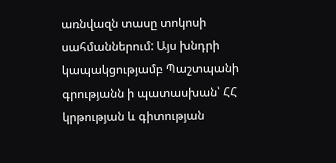առնվազն տասը տոկոսի սահմաններում: Այս խնդրի կապակցությամբ Պաշտպանի գրությանն ի պատասխան՝ ՀՀ կրթության և գիտության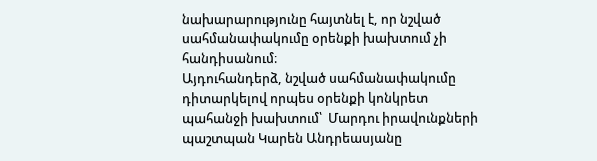նախարարությունը հայտնել է, որ նշված սահմանափակումը օրենքի խախտում չի հանդիսանում։
Այդուհանդերձ, նշված սահմանափակումը դիտարկելով որպես օրենքի կոնկրետ պահանջի խախտում՝  Մարդու իրավունքների պաշտպան Կարեն Անդրեասյանը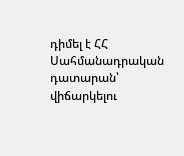դիմել է ՀՀ Սահմանադրական դատարան՝ վիճարկելու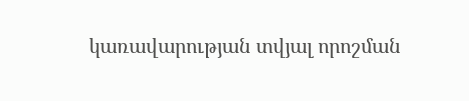կառավարության տվյալ որոշման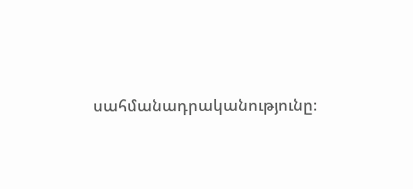սահմանադրականությունը։